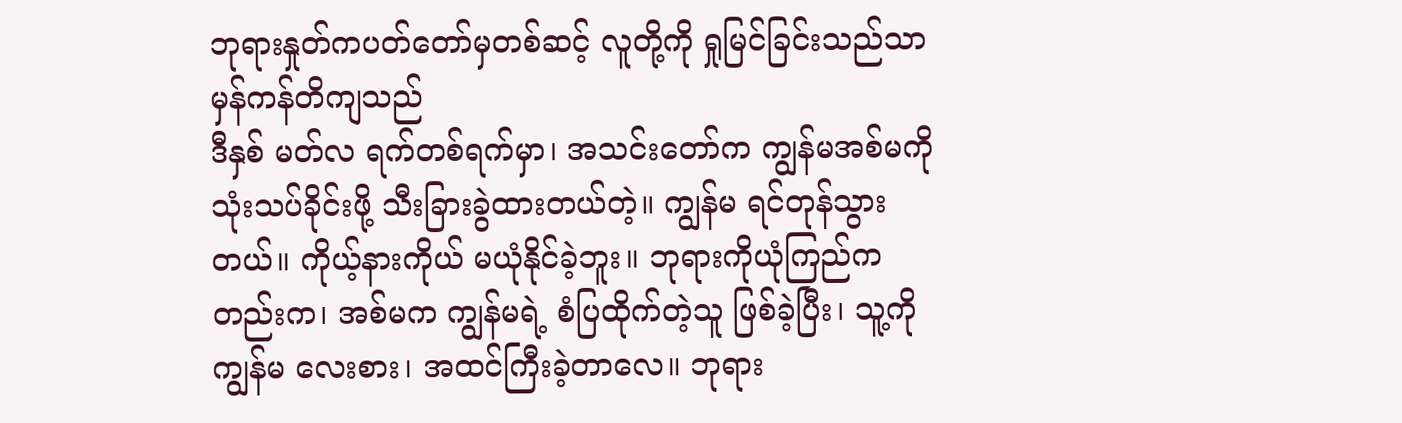ဘုရားနှုတ်ကပတ်တော်မှတစ်ဆင့် လူတို့ကို ရှုမြင်ခြင်းသည်သာ မှန်ကန်တိကျသည်
ဒီနှစ် မတ်လ ရက်တစ်ရက်မှာ၊ အသင်းတော်က ကျွန်မအစ်မကို သုံးသပ်ခိုင်းဖို့ သီးခြားခွဲထားတယ်တဲ့။ ကျွန်မ ရင်တုန်သွားတယ်။ ကိုယ့်နားကိုယ် မယုံနိုင်ခဲ့ဘူး။ ဘုရားကိုယုံကြည်ကတည်းက၊ အစ်မက ကျွန်မရဲ့ စံပြထိုက်တဲ့သူ ဖြစ်ခဲ့ပြီး၊ သူ့ကို ကျွန်မ လေးစား၊ အထင်ကြီးခဲ့တာလေ။ ဘုရား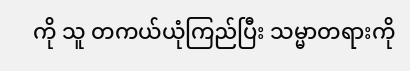ကို သူ တကယ်ယုံကြည်ပြီး သမ္မာတရားကို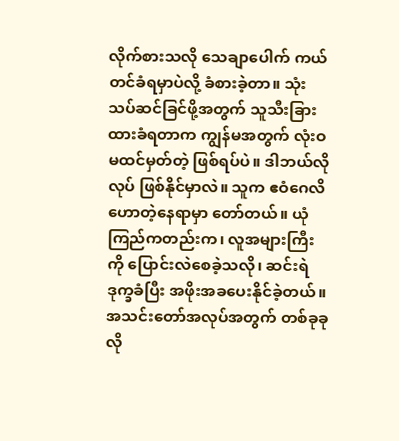လိုက်စားသလို သေချာပေါက် ကယ်တင်ခံရမှာပဲလို့ ခံစားခဲ့တာ။ သုံးသပ်ဆင်ခြင်ဖို့အတွက် သူသီးခြားထားခံရတာက ကျွန်မအတွက် လုံးဝမထင်မှတ်တဲ့ ဖြစ်ရပ်ပဲ။ ဒါဘယ်လိုလုပ် ဖြစ်နိုင်မှာလဲ။ သူက ဧဝံဂေလိဟောတဲ့နေရာမှာ တော်တယ်။ ယုံကြည်ကတည်းက၊ လူအများကြီးကို ပြောင်းလဲစေခဲ့သလို၊ ဆင်းရဲဒုက္ခခံပြီး အဖိုးအခပေးနိုင်ခဲ့တယ်။ အသင်းတော်အလုပ်အတွက် တစ်ခုခုလို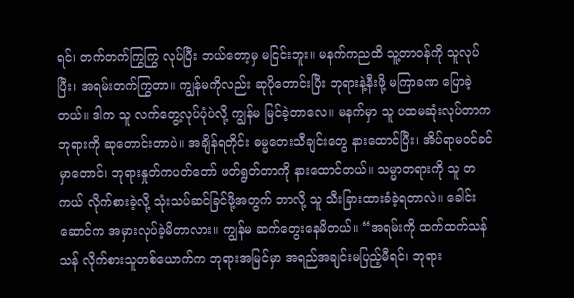ရင်၊ တက်တက်ကြွကြွ လုပ်ပြီး ဘယ်တော့မှ မငြင်းဘူး။ မနက်ကညထိ သူ့တာဝန်ကို သူလုပ်ပြီး၊ အရမ်းတက်ကြွတာ။ ကျွန်မကိုလည်း ဆုပိုတောင်းပြီး ဘုရားနဲ့နီးဖို့ မကြာခဏ ပြောခဲ့တယ်။ ဒါက သူ လက်တွေ့လုပ်ပုံပဲလို့ ကျွန်မ မြင်ခဲ့တာလေ။ မနက်မှာ သူ ပထမဆုံးလုပ်တာက ဘုရားကို ဆုတောင်းတာပဲ။ အချိန်ရတိုင်း ဓမ္မတေးသီချင်းတွေ နားထောင်ပြီး၊ အိပ်ရာမဝင်ခင်မှာတောင်၊ ဘုရားနှုတ်ကပတ်တော် ဖတ်ရွတ်တာကို နားထောင်တယ်။ သမ္မာတရားကို သူ တကယ် လိုက်စားခဲ့လို့ သုံးသပ်ဆင်ခြင်ဖို့အတွက် ဘာလို့ သူ သီးခြားထားခံခဲ့ရတာလဲ။ ခေါင်းဆောင်က အမှားလုပ်ခဲ့မိတာလား။ ကျွန်မ ဆက်တွေးနေမိတယ်။ “အရမ်းကို ထက်ထက်သန်သန် လိုက်စားသူတစ်ယောက်က ဘုရားအမြင်မှာ အရည်အချင်းမပြည့်မီရင်၊ ဘုရား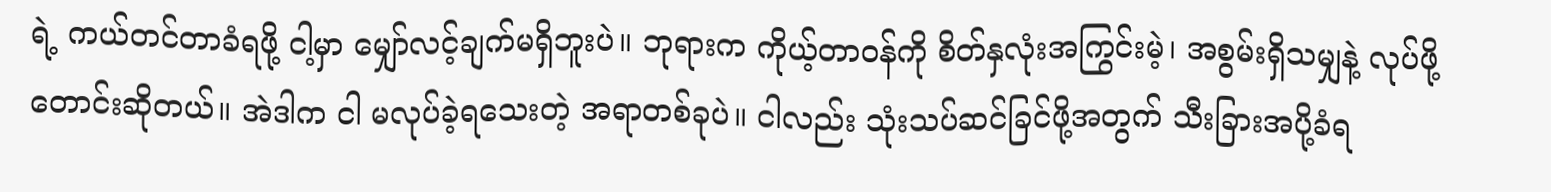ရဲ့ ကယ်တင်တာခံရဖို့ ငါ့မှာ မျှော်လင့်ချက်မရှိဘူးပဲ။ ဘုရားက ကိုယ့်တာဝန်ကို စိတ်နှလုံးအကြွင်းမဲ့၊ အစွမ်းရှိသမျှနဲ့ လုပ်ဖို့ တောင်းဆိုတယ်။ အဲဒါက ငါ မလုပ်ခဲ့ရသေးတဲ့ အရာတစ်ခုပဲ။ ငါလည်း သုံးသပ်ဆင်ခြင်ဖို့အတွက် သီးခြားအပို့ခံရ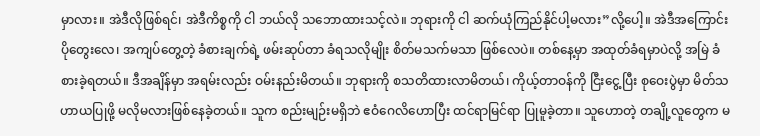မှာလား။ အဲဒီလိုဖြစ်ရင်၊ အဲဒီကိစ္စကို ငါ ဘယ်လို သဘောထားသင့်လဲ။ ဘုရားကို ငါ ဆက်ယုံကြည်နိုင်ပါ့မလား”လို့ပေါ့။ အဲဒီအကြောင်းပိုတွေးလေ၊ အကျပ်တွေ့တဲ့ ခံစားချက်ရဲ့ ဖမ်းဆုပ်တာ ခံရသလိုမျိုး စိတ်မသက်မသာ ဖြစ်လေပဲ။ တစ်နေ့မှာ အထုတ်ခံရမှာပဲလို့ အမြဲ ခံစားခဲ့ရတယ်။ ဒီအချိန်မှာ အရမ်းလည်း ဝမ်းနည်းမိတယ်။ ဘုရားကို စသတိထားလာမိတယ်၊ ကိုယ့်တာဝန်ကို ငြီးငွေ့ပြီး စုဝေးပွဲမှာ မိတ်သဟာယပြုဖို့ မလိုမလားဖြစ်နေခဲ့တယ်။ သူက စည်းမျဉ်းမရှိဘဲ ဧဝံဂေလိဟောပြီး ထင်ရာမြင်ရာ ပြုမူခဲ့တာ။ သူဟောတဲ့ တချို့လူတွေက မ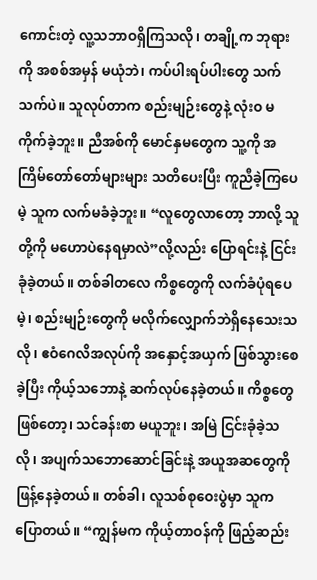ကောင်းတဲ့ လူ့သဘာဝရှိကြသလို၊ တချို့က ဘုရားကို အစစ်အမှန် မယုံဘဲ၊ ကပ်ပါးရပ်ပါးတွေ သက်သက်ပဲ။ သူလုပ်တာက စည်းမျဉ်းတွေနဲ့ လုံးဝ မကိုက်ခဲ့ဘူး။ ညီအစ်ကို မောင်နှမတွေက သူ့ကို အကြိမ်တော်တော်များများ သတိပေးပြီး ကူညီခဲ့ကြပေမဲ့ သူက လက်မခံခဲ့ဘူး။ “လူတွေလာတော့ ဘာလို့ သူတို့ကို မဟောပဲနေရမှာလဲ”လို့လည်း ပြောရင်းနဲ့ ငြင်းခုံခဲ့တယ်။ တစ်ခါတလေ ကိစ္စတွေကို လက်ခံပုံရပေမဲ့၊ စည်းမျဉ်းတွေကို မလိုက်လျှောက်ဘဲရှိနေသေးသလို၊ ဧဝံဂေလိအလုပ်ကို အနှောင့်အယှက် ဖြစ်သွားစေခဲ့ပြီး ကိုယ့်သဘောနဲ့ ဆက်လုပ်နေခဲ့တယ်။ ကိစ္စတွေ ဖြစ်တော့၊ သင်ခန်းစာ မယူဘူး၊ အမြဲ ငြင်းခုံခဲ့သလို၊ အပျက်သဘောဆောင်ခြင်းနဲ့ အယူအဆတွေကို ဖြန့်နေခဲ့တယ်။ တစ်ခါ၊ လူသစ်စုဝေးပွဲမှာ သူက ပြောတယ်။ “ကျွန်မက ကိုယ့်တာဝန်ကို ဖြည့်ဆည်း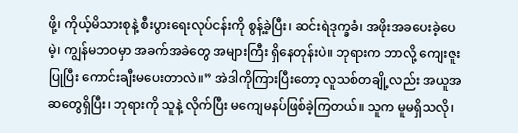ဖို့၊ ကိုယ့်မိသားစုနဲ့ စီးပွားရေးလုပ်ငန်းကို စွန့်ခဲ့ပြီး၊ ဆင်းရဲဒုက္ခခံ၊ အဖိုးအခပေးခဲ့ပေမဲ့၊ ကျွန်မဘဝမှာ အခက်အခဲတွေ အများကြီး ရှိနေတုန်းပဲ။ ဘုရားက ဘာလို့ ကျေးဇူးပြုပြီး ကောင်းချီးမပေးတာလဲ။” အဲဒါကိုကြားပြီးတော့ လူသစ်တချို့လည်း အယူအဆတွေရှိပြီး၊ ဘုရားကို သူနဲ့ လိုက်ပြီး မကျေမနပ်ဖြစ်ခဲ့ကြတယ်။ သူက မူမရှိသလို၊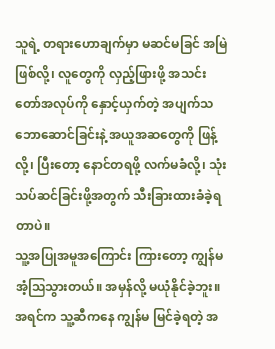သူရဲ့ တရားဟောချက်မှာ မဆင်မခြင် အမြဲဖြစ်လို့၊ လူတွေကို လှည့်ဖြားဖို့ အသင်းတော်အလုပ်ကို နှောင့်ယှက်တဲ့ အပျက်သဘောဆောင်ခြင်းနဲ့ အယူအဆတွေကို ဖြန့်လို့၊ ပြီးတော့ နောင်တရဖို့ လက်မခံလို့၊ သုံးသပ်ဆင်ခြင်းဖို့အတွက် သီးခြားထားခံခဲ့ရတာပဲ။
သူ့အပြုအမူအကြောင်း ကြားတော့ ကျွန်မ အံ့ဩသွားတယ်။ အမှန်လို့ မယုံနိုင်ခဲ့ဘူး။ အရင်က သူ့ဆီကနေ ကျွန်မ မြင်ခဲ့ရတဲ့ အ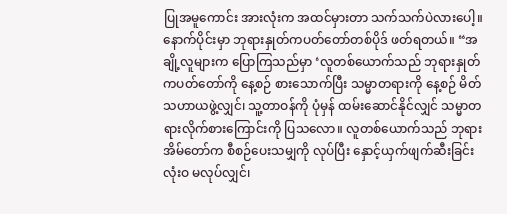ပြုအမူကောင်း အားလုံးက အထင်မှားတာ သက်သက်ပဲလားပေါ့။ နောက်ပိုင်းမှာ ဘုရားနှုတ်ကပတ်တော်တစ်ပိုဒ် ဖတ်ရတယ်။ “အချို့လူများက ပြောကြသည်မှာ ‘လူတစ်ယောက်သည် ဘုရားနှုတ်ကပတ်တော်ကို နေ့စဉ် စားသောက်ပြီး သမ္မာတရားကို နေ့စဉ် မိတ်သဟာယဖွဲ့လျှင်၊ သူ့တာဝန်ကို ပုံမှန် ထမ်းဆောင်နိုင်လျှင် သမ္မာတရားလိုက်စားကြောင်းကို ပြသလော။ လူတစ်ယောက်သည် ဘုရားအိမ်တော်က စီစဉ်ပေးသမျှကို လုပ်ပြီး နှောင့်ယှက်ဖျက်ဆီးခြင်း လုံးဝ မလုပ်လျှင်၊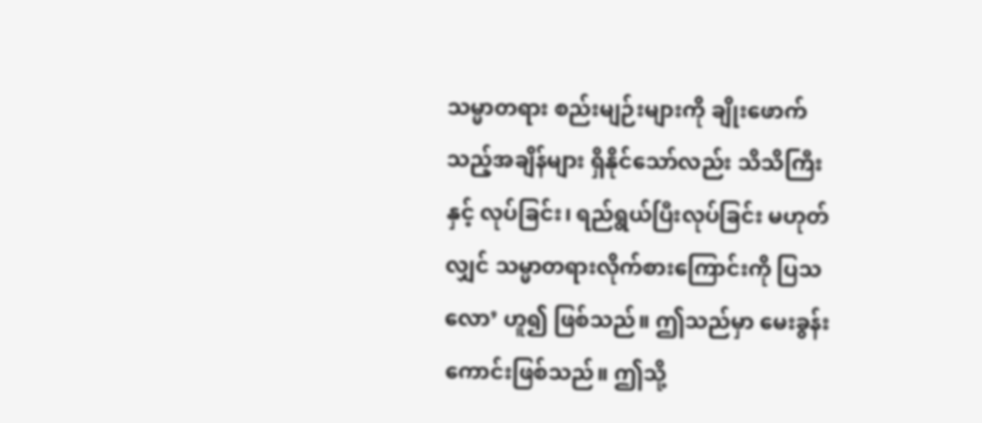သမ္မာတရား စည်းမျဉ်းများကို ချိုးဖောက်သည့်အချိန်များ ရှိနိုင်သော်လည်း သိသိကြီးနှင့် လုပ်ခြင်း၊ ရည်ရွယ်ပြီးလုပ်ခြင်း မဟုတ်လျှင် သမ္မာတရားလိုက်စားကြောင်းကို ပြသလော’ ဟူ၍ ဖြစ်သည်။ ဤသည်မှာ မေးခွန်းကောင်းဖြစ်သည်။ ဤသို့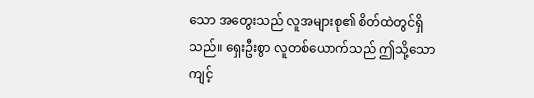သော အတွေးသည် လူအများစု၏ စိတ်ထဲတွင်ရှိသည်။ ရှေးဦးစွာ လူတစ်ယောက်သည် ဤသို့သော ကျင့်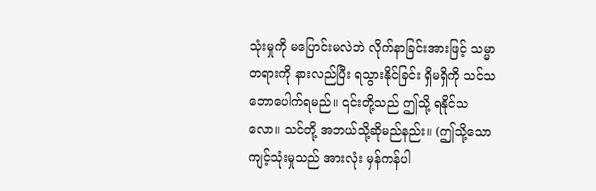သုံးမှုကို မပြောင်းမလဲဘဲ လိုက်နာခြင်းအားဖြင့် သမ္မာတရားကို နားလည်ပြီး ရသွားနိုင်ခြင်း ရှိမရှိကို သင်သဘောပေါက်ရမည်။ ၎င်းတို့သည် ဤသို့ ရနိုင်သလော။ သင်တို့ အဘယ်သို့ဆိုမည်နည်း။ (ဤသို့သော ကျင့်သုံးမှုသည် အားလုံး မှန်ကန်ပါ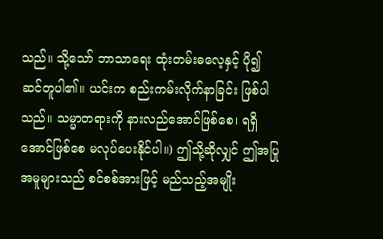သည်။ သို့သော် ဘာသာရေး ထုံးတမ်းဓလေ့နှင့် ပို၍ ဆင်တူပါ၏။ ယင်းက စည်းကမ်းလိုက်နာခြင်း ဖြစ်ပါသည်။ သမ္မာတရားကို နားလည်အောင်ဖြစ်စေ၊ ရရှိအောင်ဖြစ်စေ မလုပ်ပေးနိုင်ပါ။) ဤသို့ဆိုလျှင် ဤအပြုအမူများသည် စင်စစ်အားဖြင့် မည်သည့်အမျိုး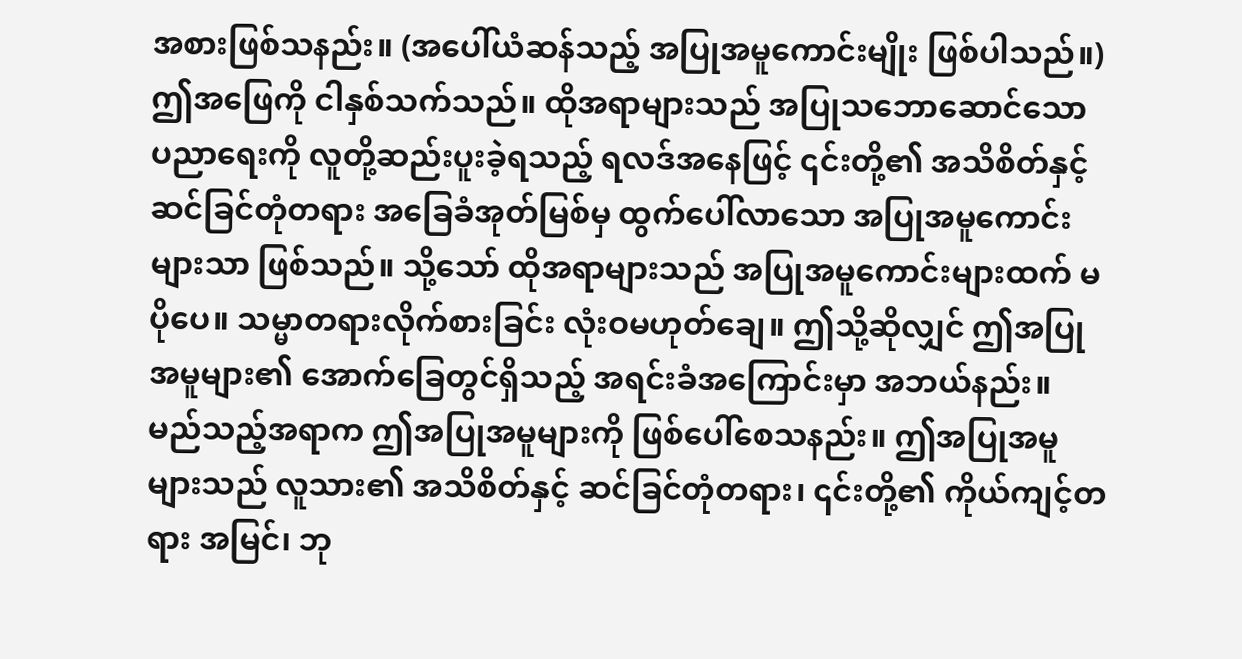အစားဖြစ်သနည်း။ (အပေါ်ယံဆန်သည့် အပြုအမူကောင်းမျိုး ဖြစ်ပါသည်။) ဤအဖြေကို ငါနှစ်သက်သည်။ ထိုအရာများသည် အပြုသဘောဆောင်သော ပညာရေးကို လူတို့ဆည်းပူးခဲ့ရသည့် ရလဒ်အနေဖြင့် ၎င်းတို့၏ အသိစိတ်နှင့် ဆင်ခြင်တုံတရား အခြေခံအုတ်မြစ်မှ ထွက်ပေါ်လာသော အပြုအမူကောင်းများသာ ဖြစ်သည်။ သို့သော် ထိုအရာများသည် အပြုအမူကောင်းများထက် မပိုပေ။ သမ္မာတရားလိုက်စားခြင်း လုံးဝမဟုတ်ချေ။ ဤသို့ဆိုလျှင် ဤအပြုအမူများ၏ အောက်ခြေတွင်ရှိသည့် အရင်းခံအကြောင်းမှာ အဘယ်နည်း။ မည်သည့်အရာက ဤအပြုအမူများကို ဖြစ်ပေါ်စေသနည်း။ ဤအပြုအမူများသည် လူသား၏ အသိစိတ်နှင့် ဆင်ခြင်တုံတရား၊ ၎င်းတို့၏ ကိုယ်ကျင့်တရား အမြင်၊ ဘု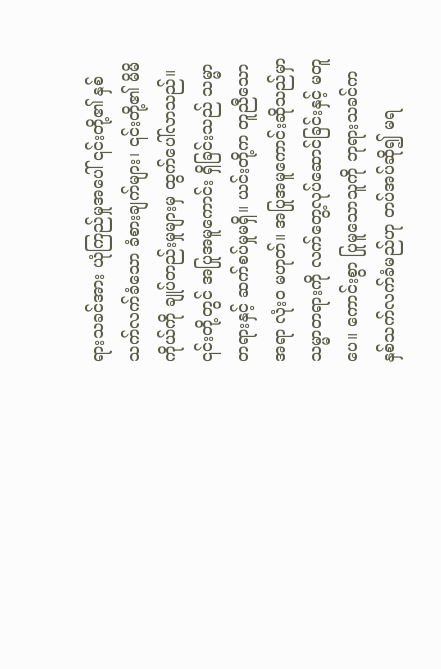ရားသခင်အား ယုံကြည်မှုအပေါ် ၎င်းတို့၏ နှစ်သက်လက်ခံသော ခံစားချက်များ၊ ၎င်းတို့၏ မိမိကိုယ်ကို ချုပ်တည်းမှုများမှ ထွက်ပေါ်လာသည်။ ၎င်းတို့တွင် အပြုအမူကောင်း ရှိခြင်းသည် သမ္မာတရားနှင့် ဆက်စပ်မှုမရှိ။ ယင်းတို့က တူညီသောအရာ လုံးဝ မဟုတ်။ အပြုအမူကောင်းဆိုသည်မှာ သမ္မာတရားကို လက်တွေ့လုပ်ဆောင်ခြင်းနှင့် မတူပေ။ ကောင်းစွာ ပြုမူသောသူကို ဘုရားသခင်က နှစ်သက်လက်ခံမည်ဟု တပ်အပ်ဆို၍ မရ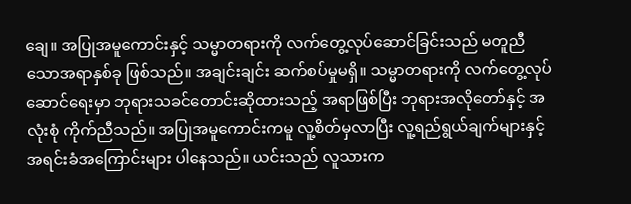ချေ။ အပြုအမူကောင်းနှင့် သမ္မာတရားကို လက်တွေ့လုပ်ဆောင်ခြင်းသည် မတူညီသောအရာနှစ်ခု ဖြစ်သည်။ အချင်းချင်း ဆက်စပ်မှုမရှိ။ သမ္မာတရားကို လက်တွေ့လုပ်ဆောင်ရေးမှာ ဘုရားသခင်တောင်းဆိုထားသည့် အရာဖြစ်ပြီး ဘုရားအလိုတော်နှင့် အလုံးစုံ ကိုက်ညီသည်။ အပြုအမူကောင်းကမူ လူ့စိတ်မှလာပြီး လူ့ရည်ရွယ်ချက်များနှင့် အရင်းခံအကြောင်းများ ပါနေသည်။ ယင်းသည် လူသားက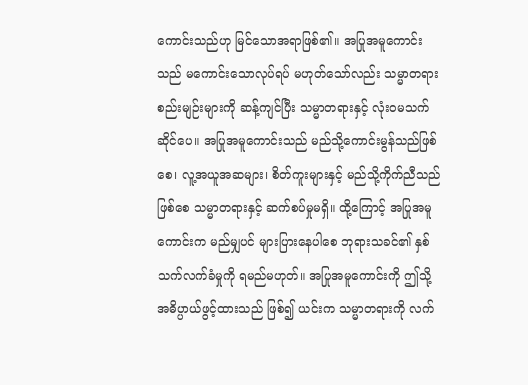ကောင်းသည်ဟု မြင်သောအရာဖြစ်၏။ အပြုအမူကောင်းသည် မကောင်းသောလုပ်ရပ် မဟုတ်သော်လည်း သမ္မာတရား စည်းမျဉ်းများကို ဆန့်ကျင်ပြီး သမ္မာတရားနှင့် လုံးဝမသက်ဆိုင်ပေ။ အပြုအမူကောင်းသည် မည်သို့ကောင်းမွန်သည်ဖြစ်စေ၊ လူ့အယူအဆများ၊ စိတ်ကူးများနှင့် မည်သို့ကိုက်ညီသည်ဖြစ်စေ သမ္မာတရားနှင့် ဆက်စပ်မှုမရှိ။ ထို့ကြောင့် အပြုအမူကောင်းက မည်မျှပင် များပြားနေပါစေ ဘုရားသခင်၏ နှစ်သက်လက်ခံမှုကို ရမည်မဟုတ်။ အပြုအမူကောင်းကို ဤသို့ အဓိပ္ပာယ်ဖွင့်ထားသည် ဖြစ်၍ ယင်းက သမ္မာတရားကို လက်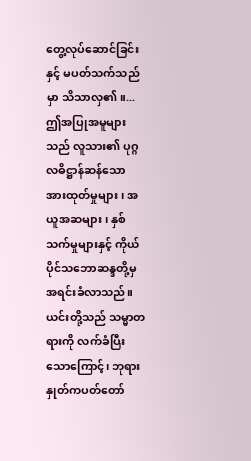တွေ့လုပ်ဆောင်ခြင်းနှင့် မပတ်သက်သည်မှာ သိသာလှ၏။...ဤအပြုအမူများသည် လူသား၏ ပုဂ္ဂလဓိဋ္ဌာန်ဆန်သော အားထုတ်မှုများ၊ အယူအဆများ၊ နှစ်သက်မှုများနှင့် ကိုယ်ပိုင်သဘောဆန္ဒတို့မှ အရင်းခံလာသည်။ ယင်းတို့သည် သမ္မာတရားကို လက်ခံပြီးသောကြောင့်၊ ဘုရားနှုတ်ကပတ်တော်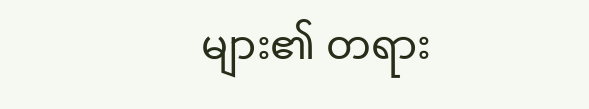များ၏ တရား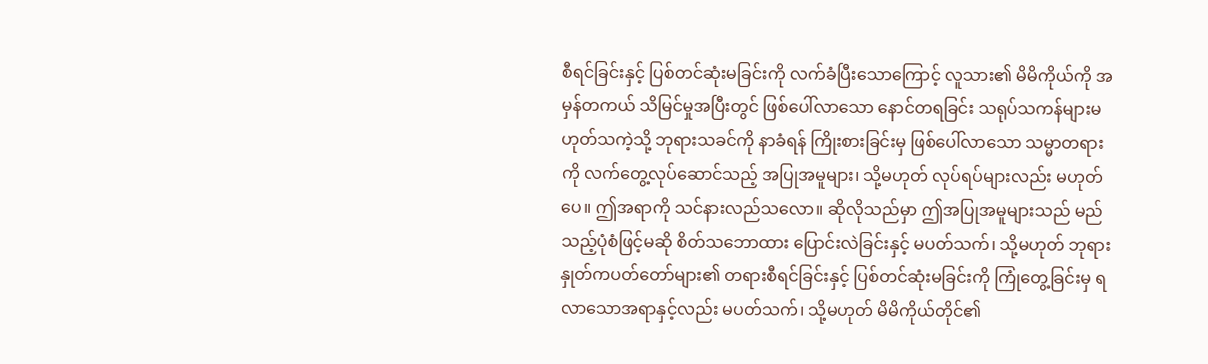စီရင်ခြင်းနှင့် ပြစ်တင်ဆုံးမခြင်းကို လက်ခံပြီးသောကြောင့် လူသား၏ မိမိကိုယ်ကို အမှန်တကယ် သိမြင်မှုအပြီးတွင် ဖြစ်ပေါ်လာသော နောင်တရခြင်း သရုပ်သကန်များမဟုတ်သကဲ့သို့ ဘုရားသခင်ကို နာခံရန် ကြိုးစားခြင်းမှ ဖြစ်ပေါ်လာသော သမ္မာတရားကို လက်တွေ့လုပ်ဆောင်သည့် အပြုအမူများ၊ သို့မဟုတ် လုပ်ရပ်များလည်း မဟုတ်ပေ။ ဤအရာကို သင်နားလည်သလော။ ဆိုလိုသည်မှာ ဤအပြုအမူများသည် မည်သည့်ပုံစံဖြင့်မဆို စိတ်သဘောထား ပြောင်းလဲခြင်းနှင့် မပတ်သက်၊ သို့မဟုတ် ဘုရားနှုတ်ကပတ်တော်များ၏ တရားစီရင်ခြင်းနှင့် ပြစ်တင်ဆုံးမခြင်းကို ကြုံတွေ့ခြင်းမှ ရလာသောအရာနှင့်လည်း မပတ်သက်၊ သို့မဟုတ် မိမိကိုယ်တိုင်၏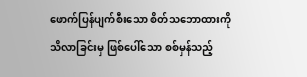ဖောက်ပြန်ပျက်စီးသော စိတ်သဘောထားကို သိလာခြင်းမှ ဖြစ်ပေါ်သော စစ်မှန်သည့်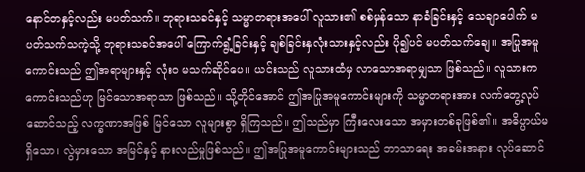နောင်တနှင့်လည်း မပတ်သက်။ ဘုရားသခင်နှင့် သမ္မာတရားအပေါ် လူသား၏ စစ်မှန်သော နာခံခြင်းနှင့် သေချာပေါက် မပတ်သက်သကဲ့သို့ ဘုရားသခင်အပေါ် ကြောက်ရွံ့ခြင်းနှင့် ချစ်ခြင်းနှလုံးသားနှင့်လည်း ပို၍ပင် မပတ်သက်ချေ။ အပြုအမူကောင်းသည် ဤအရာများနှင့် လုံးဝ မသက်ဆိုင်ပေ။ ယင်းသည် လူသားထံမှ လာသောအရာမျှသာ ဖြစ်သည်။ လူသားက ကောင်းသည်ဟု မြင်သောအရာသာ ဖြစ်သည်။ သို့တိုင်အောင် ဤအပြုအမူကောင်းများကို သမ္မာတရားအား လက်တွေ့လုပ်ဆောင်သည့် လက္ခဏာအဖြစ် မြင်သော လူများစွာ ရှိကြသည်။ ဤသည်မှာ ကြီးလေးသော အမှားတစ်ခုဖြစ်၏။ အဓိပ္ပာယ်မရှိသော၊ လွဲမှားသော အမြင်နှင့် နားလည်မှုဖြစ်သည်။ ဤအပြုအမူကောင်းများသည် ဘာသာရေး အခမ်းအနား လုပ်ဆောင်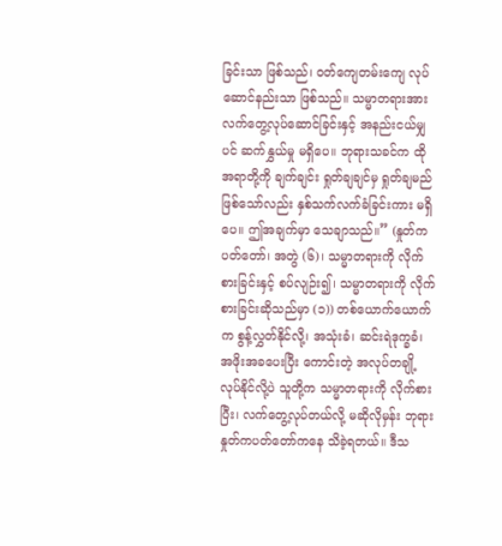ခြင်းသာ ဖြစ်သည်၊ ဝတ်ကျေတမ်းကျေ လုပ်ဆောင်နည်းသာ ဖြစ်သည်။ သမ္မာတရားအား လက်တွေ့လုပ်ဆောင်ခြင်းနှင့် အနည်းငယ်မျှပင် ဆက်နွှယ်မှု မရှိပေ။ ဘုရားသခင်က ထိုအရာတို့ကို ချက်ချင်း ရှုတ်ချချင်မှ ရှုတ်ချမည်ဖြစ်သော်လည်း နှစ်သက်လက်ခံခြင်းကား မရှိပေ။ ဤအချက်မှာ သေချာသည်။” (နှုတ်ကပတ်တော်၊ အတွဲ (၆)၊ သမ္မာတရားကို လိုက်စားခြင်းနှင့် စပ်လျဉ်း၍၊ သမ္မာတရားကို လိုက်စားခြင်းဆိုသည်မှာ (၁)) တစ်ယောက်ယောက်က စွန့်လွှတ်နိုင်လို့၊ အသုံးခံ၊ ဆင်းရဲဒုက္ခခံ၊ အဖိုးအခပေးပြီး ကောင်းတဲ့ အလုပ်တချို့ လုပ်နိုင်လို့ပဲ သူတို့က သမ္မာတရားကို လိုက်စားပြီး၊ လက်တွေ့လုပ်တယ်လို့ မဆိုလိုမှန်း ဘုရားနှုတ်ကပတ်တော်ကနေ သိခဲ့ရတယ်။ ဒီသ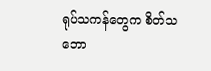ရုပ်သကန်တွေက စိတ်သဘော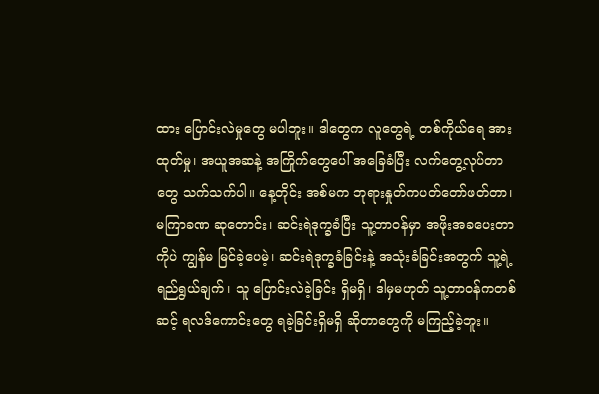ထား ပြောင်းလဲမှုတွေ မပါဘူး။ ဒါတွေက လူတွေရဲ့ တစ်ကိုယ်ရေ အားထုတ်မှု၊ အယူအဆနဲ့ အကြိုက်တွေပေါ် အခြေခံပြီး လက်တွေ့လုပ်တာတွေ သက်သက်ပါ။ နေ့တိုင်း အစ်မက ဘုရားနှုတ်ကပတ်တော်ဖတ်တာ၊ မကြာခဏ ဆုတောင်း၊ ဆင်းရဲဒုက္ခခံပြီး သူ့တာဝန်မှာ အဖိုးအခပေးတာကိုပဲ ကျွန်မ မြင်ခဲ့ပေမဲ့၊ ဆင်းရဲဒုက္ခခံခြင်းနဲ့ အသုံးခံခြင်းအတွက် သူ့ရဲ့ ရည်ရွယ်ချက်၊ သူ ပြောင်းလဲခဲ့ခြင်း ရှိမရှိ၊ ဒါမှမဟုတ် သူ့တာဝန်ကတစ်ဆင့် ရလဒ်ကောင်းတွေ ရခဲ့ခြင်းရှိမရှိ ဆိုတာတွေကို မကြည့်ခဲ့ဘူး။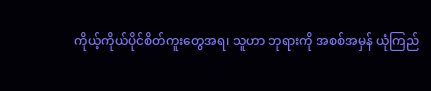ကိုယ့်ကိုယ်ပိုင်စိတ်ကူးတွေအရ၊ သူဟာ ဘုရားကို အစစ်အမှန် ယုံကြည်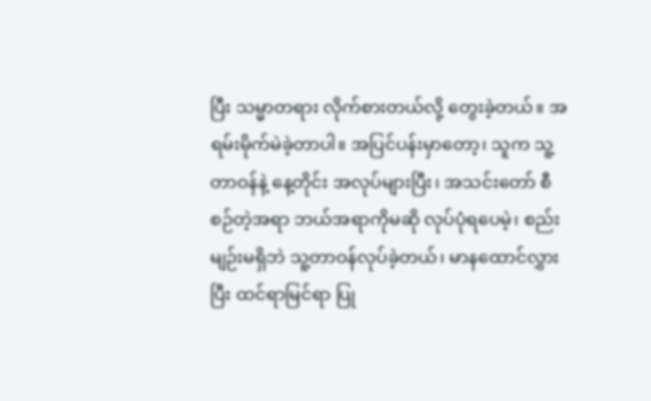ပြီး သမ္မာတရား လိုက်စားတယ်လို့ တွေးခဲ့တယ်။ အရမ်းမိုက်မဲခဲ့တာပါ။ အပြင်ပန်းမှာတော့၊ သူက သူ့တာဝန်နဲ့ နေ့တိုင်း အလုပ်များပြီး၊ အသင်းတော် စီစဉ်တဲ့အရာ ဘယ်အရာကိုမဆို လုပ်ပုံရပေမဲ့၊ စည်းမျဉ်းမရှိဘဲ သူ့တာဝန်လုပ်ခဲ့တယ်၊ မာနထောင်လွှားပြီး ထင်ရာမြင်ရာ ပြု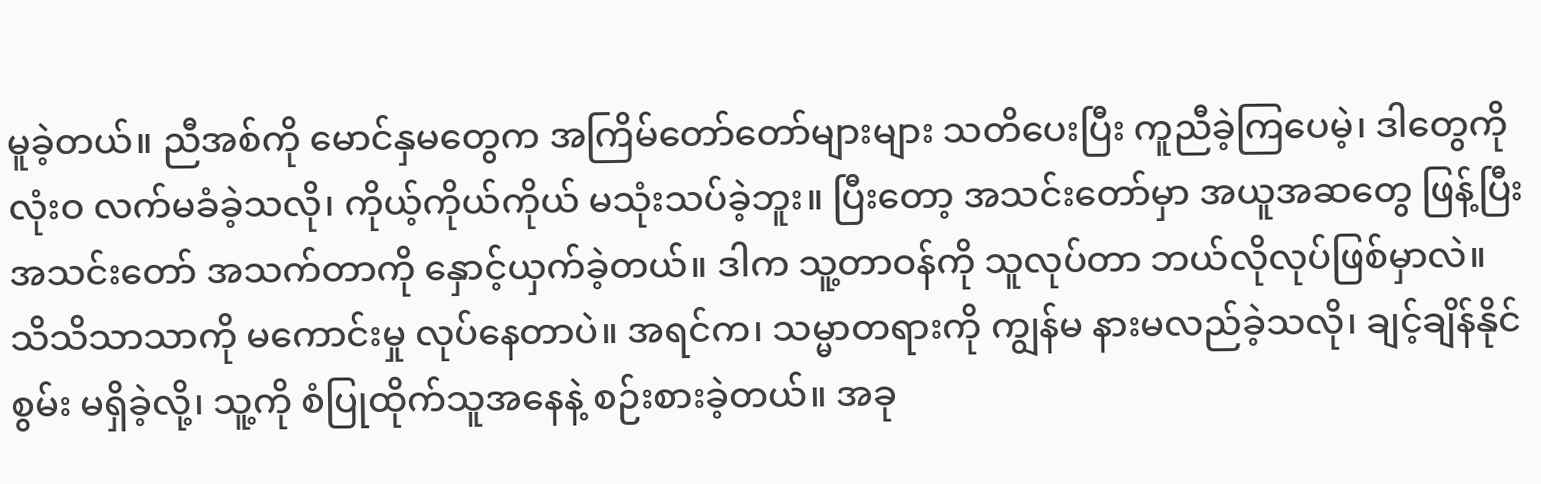မူခဲ့တယ်။ ညီအစ်ကို မောင်နှမတွေက အကြိမ်တော်တော်များများ သတိပေးပြီး ကူညီခဲ့ကြပေမဲ့၊ ဒါတွေကို လုံးဝ လက်မခံခဲ့သလို၊ ကိုယ့်ကိုယ်ကိုယ် မသုံးသပ်ခဲ့ဘူး။ ပြီးတော့ အသင်းတော်မှာ အယူအဆတွေ ဖြန့်ပြီး အသင်းတော် အသက်တာကို နှောင့်ယှက်ခဲ့တယ်။ ဒါက သူ့တာဝန်ကို သူလုပ်တာ ဘယ်လိုလုပ်ဖြစ်မှာလဲ။ သိသိသာသာကို မကောင်းမှု လုပ်နေတာပဲ။ အရင်က၊ သမ္မာတရားကို ကျွန်မ နားမလည်ခဲ့သလို၊ ချင့်ချိန်နိုင်စွမ်း မရှိခဲ့လို့၊ သူ့ကို စံပြုထိုက်သူအနေနဲ့ စဉ်းစားခဲ့တယ်။ အခု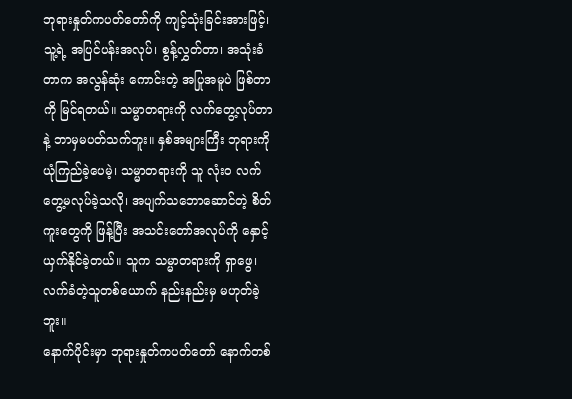ဘုရားနှုတ်ကပတ်တော်ကို ကျင့်သုံးခြင်းအားဖြင့်၊ သူ့ရဲ့ အပြင်ပန်းအလုပ်၊ စွန့်လွှတ်တာ၊ အသုံးခံတာက အလွန်ဆုံး ကောင်းတဲ့ အပြုအမူပဲ ဖြစ်တာကို မြင်ရတယ်။ သမ္မာတရားကို လက်တွေ့လုပ်တာနဲ့ ဘာမှမပတ်သက်ဘူး။ နှစ်အများကြီး ဘုရားကို ယုံကြည်ခဲ့ပေမဲ့၊ သမ္မာတရားကို သူ လုံးဝ လက်တွေ့မလုပ်ခဲ့သလို၊ အပျက်သဘောဆောင်တဲ့ စိတ်ကူးတွေကို ဖြန့်ပြီး အသင်းတော်အလုပ်ကို နှောင့်ယှက်နိုင်ခဲ့တယ်။ သူက သမ္မာတရားကို ရှာဖွေ၊ လက်ခံတဲ့သူတစ်ယောက် နည်းနည်းမှ မဟုတ်ခဲ့ဘူး။
နောက်ပိုင်းမှာ ဘုရားနှုတ်ကပတ်တော် နောက်တစ်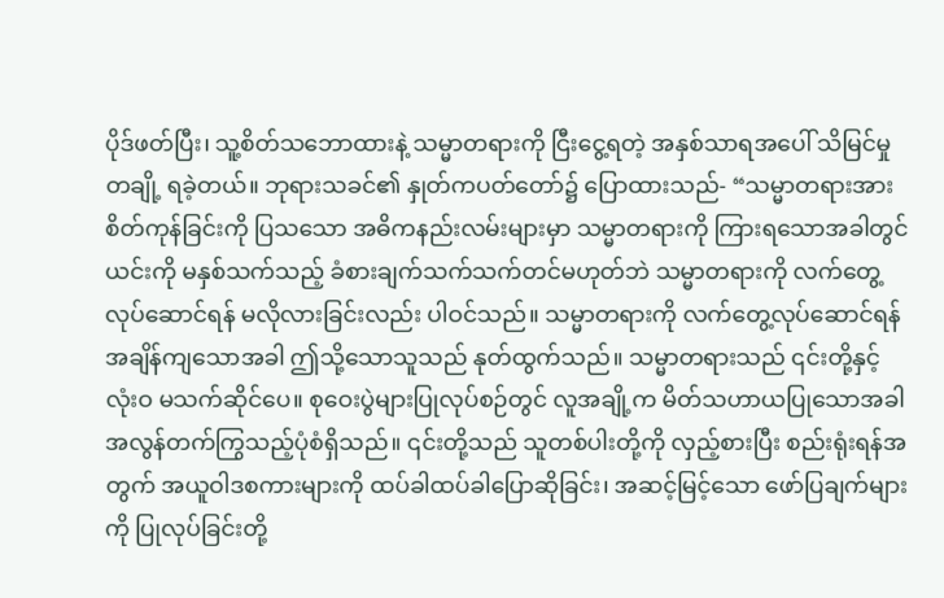ပိုဒ်ဖတ်ပြီး၊ သူ့စိတ်သဘောထားနဲ့ သမ္မာတရားကို ငြီးငွေ့ရတဲ့ အနှစ်သာရအပေါ် သိမြင်မှုတချို့ ရခဲ့တယ်။ ဘုရားသခင်၏ နှုတ်ကပတ်တော်၌ ပြောထားသည်- “သမ္မာတရားအား စိတ်ကုန်ခြင်းကို ပြသသော အဓိကနည်းလမ်းများမှာ သမ္မာတရားကို ကြားရသောအခါတွင် ယင်းကို မနှစ်သက်သည့် ခံစားချက်သက်သက်တင်မဟုတ်ဘဲ သမ္မာတရားကို လက်တွေ့လုပ်ဆောင်ရန် မလိုလားခြင်းလည်း ပါဝင်သည်။ သမ္မာတရားကို လက်တွေ့လုပ်ဆောင်ရန် အချိန်ကျသောအခါ ဤသို့သောသူသည် နုတ်ထွက်သည်။ သမ္မာတရားသည် ၎င်းတို့နှင့် လုံးဝ မသက်ဆိုင်ပေ။ စုဝေးပွဲများပြုလုပ်စဉ်တွင် လူအချို့က မိတ်သဟာယပြုသောအခါ အလွန်တက်ကြွသည့်ပုံစံရှိသည်။ ၎င်းတို့သည် သူတစ်ပါးတို့ကို လှည့်စားပြီး စည်းရုံးရန်အတွက် အယူဝါဒစကားများကို ထပ်ခါထပ်ခါပြောဆိုခြင်း၊ အဆင့်မြင့်သော ဖော်ပြချက်များကို ပြုလုပ်ခြင်းတို့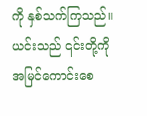ကို နှစ်သက်ကြသည်။ ယင်းသည် ၎င်းတို့ကို အမြင်ကောင်းစေ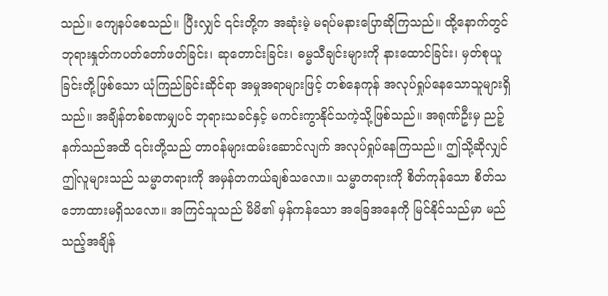သည်။ ကျေနပ်စေသည်။ ပြီးလျှင် ၎င်းတို့က အဆုံးမဲ့ မရပ်မနားပြောဆိုကြသည်။ ထို့နောက်တွင် ဘုရားနှုတ်ကပတ်တော်ဖတ်ခြင်း၊ ဆုတောင်းခြင်း၊ ဓမ္မသီချင်းများကို နားထောင်ခြင်း၊ မှတ်စုယူခြင်းတို့ဖြစ်သော ယုံကြည်ခြင်းဆိုင်ရာ အမှုအရာများဖြင့် တစ်နေကုန် အလုပ်ရှုပ်နေသောသူများရှိသည်။ အချိန်တစ်ခဏမျှပင် ဘုရားသခင်နှင့် မကင်းကွာနိုင်သကဲ့သို့ဖြစ်သည်။ အရုဏ်ဦးမှ ညဉ့်နက်သည်အထိ ၎င်းတို့သည် တာဝန်များထမ်းဆောင်လျက် အလုပ်ရှုပ်နေကြသည်။ ဤသို့ဆိုလျှင် ဤလူများသည် သမ္မာတရားကို အမှန်တကယ်ချစ်သလော။ သမ္မာတရားကို စိတ်ကုန်သော စိတ်သဘောထားမရှိသလော။ အကြင်သူသည် မိမိ၏ မှန်ကန်သော အခြေအနေကို မြင်နိုင်သည်မှာ မည်သည့်အချိန်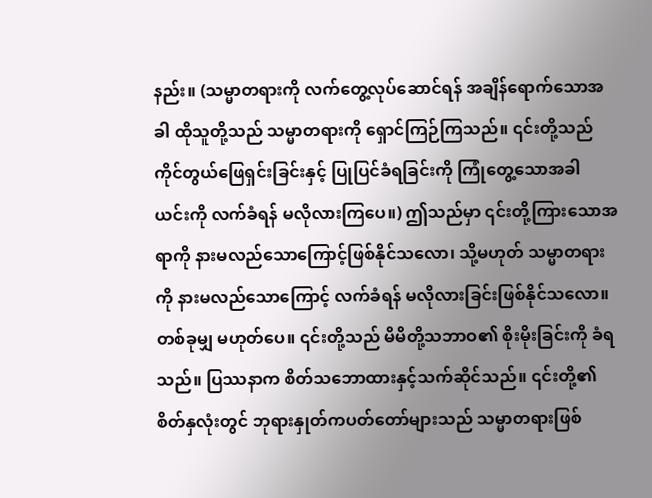နည်း။ (သမ္မာတရားကို လက်တွေ့လုပ်ဆောင်ရန် အချိန်ရောက်သောအခါ ထိုသူတို့သည် သမ္မာတရားကို ရှောင်ကြဉ်ကြသည်။ ၎င်းတို့သည် ကိုင်တွယ်ဖြေရှင်းခြင်းနှင့် ပြုပြင်ခံရခြင်းကို ကြုံတွေ့သောအခါ ယင်းကို လက်ခံရန် မလိုလားကြပေ။) ဤသည်မှာ ၎င်းတို့ကြားသောအရာကို နားမလည်သောကြောင့်ဖြစ်နိုင်သလော၊ သို့မဟုတ် သမ္မာတရားကို နားမလည်သောကြောင့် လက်ခံရန် မလိုလားခြင်းဖြစ်နိုင်သလော။ တစ်ခုမျှ မဟုတ်ပေ။ ၎င်းတို့သည် မိမိတို့သဘာဝ၏ စိုးမိုးခြင်းကို ခံရသည်။ ပြဿနာက စိတ်သဘောထားနှင့်သက်ဆိုင်သည်။ ၎င်းတို့၏ စိတ်နှလုံးတွင် ဘုရားနှုတ်ကပတ်တော်များသည် သမ္မာတရားဖြစ်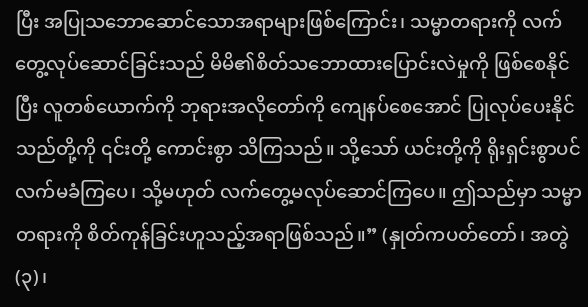ပြီး အပြုသဘောဆောင်သောအရာများဖြစ်ကြောင်း၊ သမ္မာတရားကို လက်တွေ့လုပ်ဆောင်ခြင်းသည် မိမိ၏စိတ်သဘောထားပြောင်းလဲမှုကို ဖြစ်စေနိုင်ပြီး လူတစ်ယောက်ကို ဘုရားအလိုတော်ကို ကျေနပ်စေအောင် ပြုလုပ်ပေးနိုင်သည်တို့ကို ၎င်းတို့ ကောင်းစွာ သိကြသည်။ သို့သော် ယင်းတို့ကို ရိုးရှင်းစွာပင် လက်မခံကြပေ၊ သို့မဟုတ် လက်တွေ့မလုပ်ဆောင်ကြပေ။ ဤသည်မှာ သမ္မာတရားကို စိတ်ကုန်ခြင်းဟူသည့်အရာဖြစ်သည်။” (နှုတ်ကပတ်တော်၊ အတွဲ (၃)၊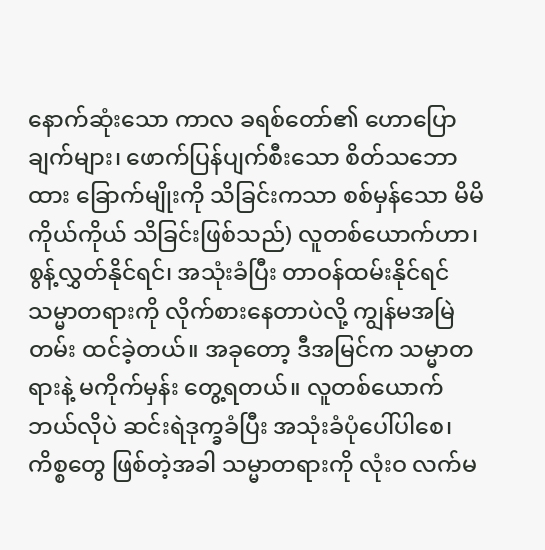နောက်ဆုံးသော ကာလ ခရစ်တော်၏ ဟောပြောချက်များ၊ ဖောက်ပြန်ပျက်စီးသော စိတ်သဘောထား ခြောက်မျိုးကို သိခြင်းကသာ စစ်မှန်သော မိမိကိုယ်ကိုယ် သိခြင်းဖြစ်သည်) လူတစ်ယောက်ဟာ၊ စွန့်လွှတ်နိုင်ရင်၊ အသုံးခံပြီး တာဝန်ထမ်းနိုင်ရင် သမ္မာတရားကို လိုက်စားနေတာပဲလို့ ကျွန်မအမြဲတမ်း ထင်ခဲ့တယ်။ အခုတော့ ဒီအမြင်က သမ္မာတရားနဲ့ မကိုက်မှန်း တွေ့ရတယ်။ လူတစ်ယောက် ဘယ်လိုပဲ ဆင်းရဲဒုက္ခခံပြီး အသုံးခံပုံပေါ်ပါစေ၊ ကိစ္စတွေ ဖြစ်တဲ့အခါ သမ္မာတရားကို လုံးဝ လက်မ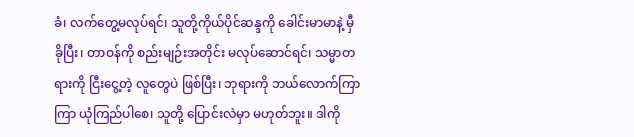ခံ၊ လက်တွေ့မလုပ်ရင်၊ သူတို့ကိုယ်ပိုင်ဆန္ဒကို ခေါင်းမာမာနဲ့ မှီခိုပြီး၊ တာဝန်ကို စည်းမျဉ်းအတိုင်း မလုပ်ဆောင်ရင်၊ သမ္မာတရားကို ငြီးငွေ့တဲ့ လူတွေပဲ ဖြစ်ပြီး၊ ဘုရားကို ဘယ်လောက်ကြာကြာ ယုံကြည်ပါစေ၊ သူတို့ ပြောင်းလဲမှာ မဟုတ်ဘူး။ ဒါကို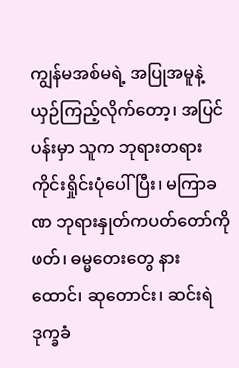ကျွန်မအစ်မရဲ့ အပြုအမူနဲ့ ယှဉ်ကြည့်လိုက်တော့၊ အပြင်ပန်းမှာ သူက ဘုရားတရား ကိုင်းရှိုင်းပုံပေါ်ပြီး၊ မကြာခဏ ဘုရားနှုတ်ကပတ်တော်ကို ဖတ်၊ ဓမ္မတေးတွေ နားထောင်၊ ဆုတောင်း၊ ဆင်းရဲဒုက္ခခံ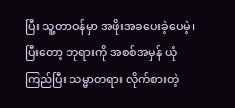ပြီး သူ့တာဝန်မှာ အဖိုးအခပေးခဲ့ပေမဲ့၊ ပြီးတော့ ဘုရားကို အစစ်အမှန် ယုံကြည်ပြီး သမ္မာတရား လိုက်စားတဲ့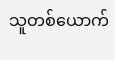သူတစ်ယောက်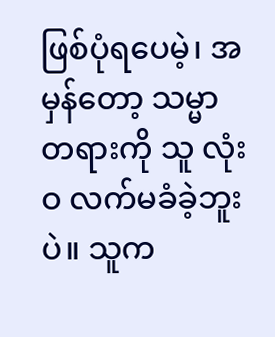ဖြစ်ပုံရပေမဲ့၊ အမှန်တော့ သမ္မာတရားကို သူ လုံးဝ လက်မခံခဲ့ဘူးပဲ။ သူက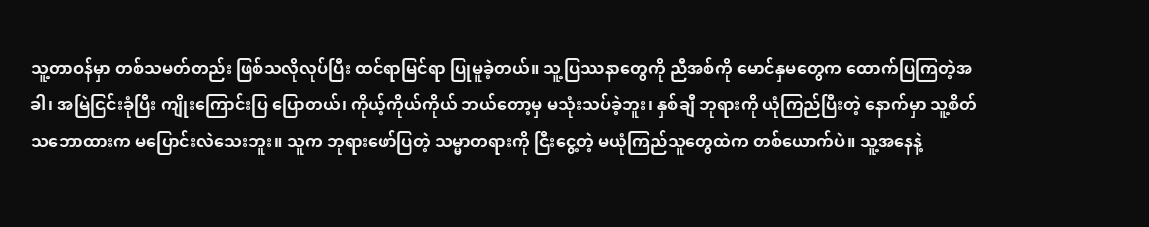သူ့တာဝန်မှာ တစ်သမတ်တည်း ဖြစ်သလိုလုပ်ပြီး ထင်ရာမြင်ရာ ပြုမူခဲ့တယ်။ သူ့ပြဿနာတွေကို ညီအစ်ကို မောင်နှမတွေက ထောက်ပြကြတဲ့အခါ၊ အမြဲငြင်းခုံပြီး ကျိုးကြောင်းပြ ပြောတယ်၊ ကိုယ့်ကိုယ်ကိုယ် ဘယ်တော့မှ မသုံးသပ်ခဲ့ဘူး၊ နှစ်ချီ ဘုရားကို ယုံကြည်ပြီးတဲ့ နောက်မှာ သူ့စိတ်သဘောထားက မပြောင်းလဲသေးဘူး။ သူက ဘုရားဖော်ပြတဲ့ သမ္မာတရားကို ငြီးငွေ့တဲ့ မယုံကြည်သူတွေထဲက တစ်ယောက်ပဲ။ သူ့အနေနဲ့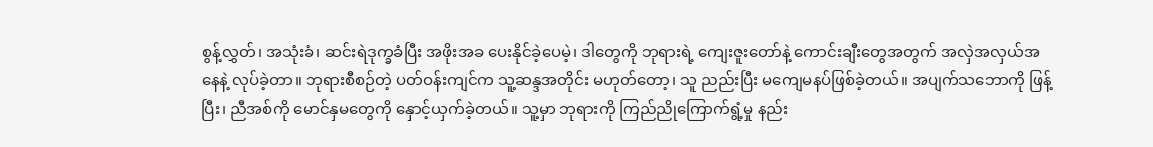စွန့်လွှတ်၊ အသုံးခံ၊ ဆင်းရဲဒုက္ခခံပြီး အဖိုးအခ ပေးနိုင်ခဲ့ပေမဲ့၊ ဒါတွေကို ဘုရားရဲ့ ကျေးဇူးတော်နဲ့ ကောင်းချီးတွေအတွက် အလှဲအလှယ်အနေနဲ့ လုပ်ခဲ့တာ။ ဘုရားစီစဉ်တဲ့ ပတ်ဝန်းကျင်က သူ့ဆန္ဒအတိုင်း မဟုတ်တော့၊ သူ ညည်းပြီး မကျေမနပ်ဖြစ်ခဲ့တယ်။ အပျက်သဘောကို ဖြန့်ပြီး၊ ညီအစ်ကို မောင်နှမတွေကို နှောင့်ယှက်ခဲ့တယ်။ သူ့မှာ ဘုရားကို ကြည်ညိုကြောက်ရွံ့မှု နည်း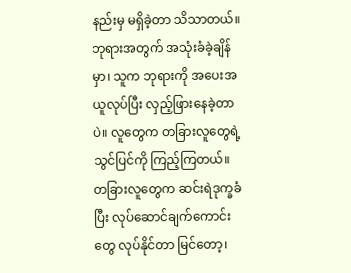နည်းမှ မရှိခဲ့တာ သိသာတယ်။ ဘုရားအတွက် အသုံးခံခဲ့ချိန်မှာ၊ သူက ဘုရားကို အပေးအယူလုပ်ပြီး လှည့်ဖြားနေခဲ့တာပဲ။ လူတွေက တခြားလူတွေရဲ့ သွင်ပြင်ကို ကြည့်ကြတယ်။ တခြားလူတွေက ဆင်းရဲဒုက္ခခံပြီး လုပ်ဆောင်ချက်ကောင်းတွေ လုပ်နိုင်တာ မြင်တော့၊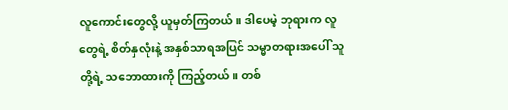လူကောင်းတွေလို့ ယူမှတ်ကြတယ်။ ဒါပေမဲ့ ဘုရားက လူတွေရဲ့ စိတ်နှလုံးနဲ့ အနှစ်သာရအပြင် သမ္မာတရားအပေါ် သူတို့ရဲ့ သဘောထားကို ကြည့်တယ်။ တစ်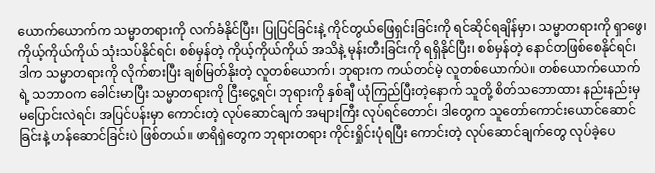ယောက်ယောက်က သမ္မာတရားကို လက်ခံနိုင်ပြီး၊ ပြုပြင်ခြင်းနဲ့ ကိုင်တွယ်ဖြေရှင်းခြင်းကို ရင်ဆိုင်ရချိန်မှာ၊ သမ္မာတရားကို ရှာဖွေ၊ ကိုယ့်ကိုယ်ကိုယ် သုံးသပ်နိုင်ရင်၊ စစ်မှန်တဲ့ ကိုယ့်ကိုယ်ကိုယ် အသိနဲ့ မုန်းတီးခြင်းကို ရရှိနိုင်ပြီး၊ စစ်မှန်တဲ့ နောင်တဖြစ်စေနိုင်ရင်၊ ဒါက သမ္မာတရားကို လိုက်စားပြီး ချစ်မြတ်နိုးတဲ့ လူတစ်ယောက်၊ ဘုရားက ကယ်တင်မဲ့ လူတစ်ယောက်ပဲ။ တစ်ယောက်ယောက်ရဲ့ သဘာဝက ခေါင်းမာပြီး သမ္မာတရားကို ငြီးငွေ့ရင်၊ ဘုရားကို နှစ်ချီ ယုံကြည်ပြီးတဲ့နောက် သူတို့ စိတ်သဘောထား နည်းနည်းမှ မပြောင်းလဲရင်၊ အပြင်ပန်းမှာ ကောင်းတဲ့ လုပ်ဆောင်ချက် အများကြီး လုပ်ရင်တောင်၊ ဒါတွေက သူတော်ကောင်းယောင်ဆောင်ခြင်းနဲ့ ဟန်ဆောင်ခြင်းပဲ ဖြစ်တယ်။ ဖာရိရှဲတွေက ဘုရားတရား ကိုင်းရှိုင်းပုံရပြီး ကောင်းတဲ့ လုပ်ဆောင်ချက်တွေ လုပ်ခဲ့ပေ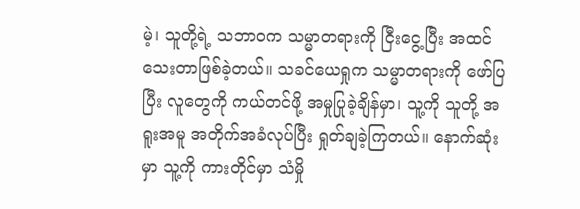မဲ့၊ သူတို့ရဲ့ သဘာဝက သမ္မာတရားကို ငြီးငွေ့ပြီး အထင်သေးတာဖြစ်ခဲ့တယ်။ သခင်ယေရှုက သမ္မာတရားကို ဖော်ပြပြီး လူတွေကို ကယ်တင်ဖို့ အမှုပြုခဲ့ချိန်မှာ၊ သူ့ကို သူတို့ အရူးအမူ အတိုက်အခံလုပ်ပြီး ရှုတ်ချခဲ့ကြတယ်။ နောက်ဆုံးမှာ သူ့ကို ကားတိုင်မှာ သံမှို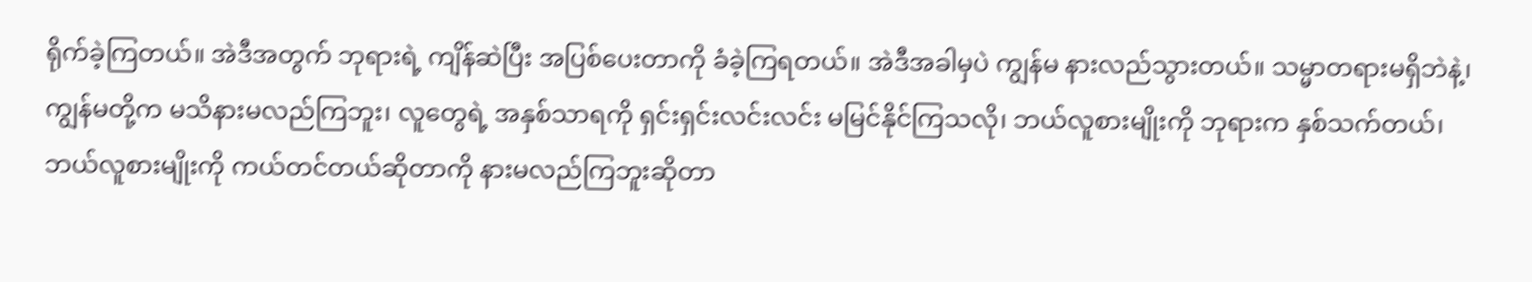ရိုက်ခဲ့ကြတယ်။ အဲဒီအတွက် ဘုရားရဲ့ ကျိန်ဆဲပြီး အပြစ်ပေးတာကို ခံခဲ့ကြရတယ်။ အဲဒီအခါမှပဲ ကျွန်မ နားလည်သွားတယ်။ သမ္မာတရားမရှိဘဲနဲ့၊ ကျွန်မတို့က မသိနားမလည်ကြဘူး၊ လူတွေရဲ့ အနှစ်သာရကို ရှင်းရှင်းလင်းလင်း မမြင်နိုင်ကြသလို၊ ဘယ်လူစားမျိုးကို ဘုရားက နှစ်သက်တယ်၊ ဘယ်လူစားမျိုးကို ကယ်တင်တယ်ဆိုတာကို နားမလည်ကြဘူးဆိုတာ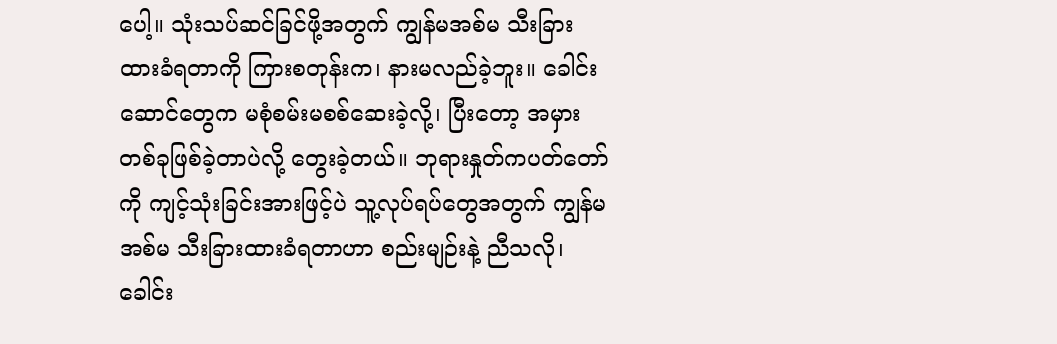ပေါ့။ သုံးသပ်ဆင်ခြင်ဖို့အတွက် ကျွန်မအစ်မ သီးခြားထားခံရတာကို ကြားစတုန်းက၊ နားမလည်ခဲ့ဘူး။ ခေါင်းဆောင်တွေက မစုံစမ်းမစစ်ဆေးခဲ့လို့၊ ပြီးတော့ အမှားတစ်ခုဖြစ်ခဲ့တာပဲလို့ တွေးခဲ့တယ်။ ဘုရားနှုတ်ကပတ်တော်ကို ကျင့်သုံးခြင်းအားဖြင့်ပဲ သူ့လုပ်ရပ်တွေအတွက် ကျွန်မအစ်မ သီးခြားထားခံရတာဟာ စည်းမျဉ်းနဲ့ ညီသလို၊ ခေါင်း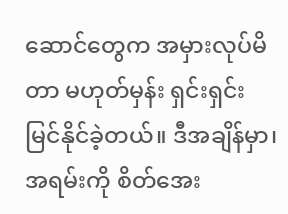ဆောင်တွေက အမှားလုပ်မိတာ မဟုတ်မှန်း ရှင်းရှင်း မြင်နိုင်ခဲ့တယ်။ ဒီအချိန်မှာ၊ အရမ်းကို စိတ်အေး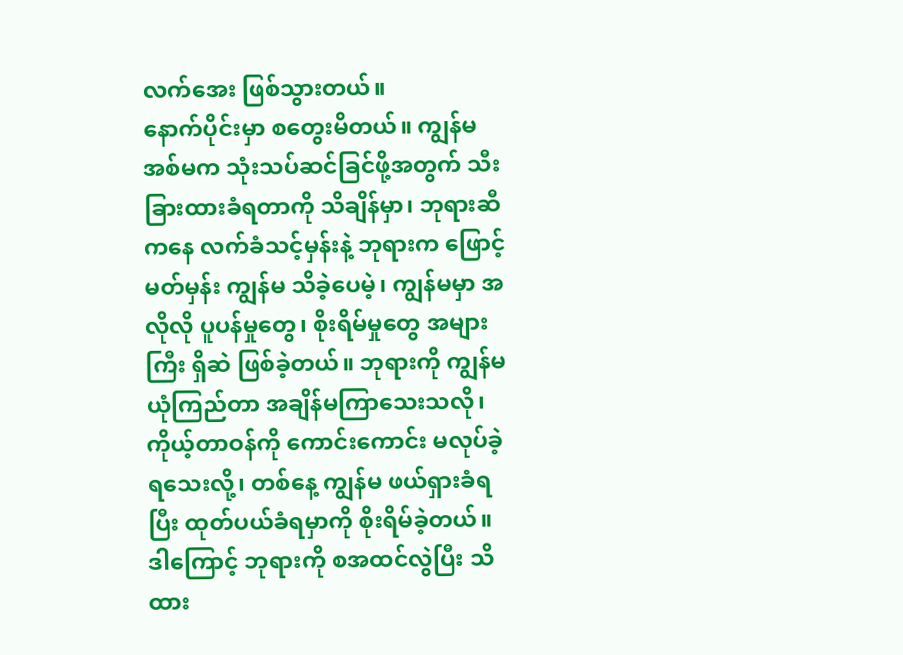လက်အေး ဖြစ်သွားတယ်။
နောက်ပိုင်းမှာ စတွေးမိတယ်။ ကျွန်မအစ်မက သုံးသပ်ဆင်ခြင်ဖို့အတွက် သီးခြားထားခံရတာကို သိချိန်မှာ၊ ဘုရားဆီကနေ လက်ခံသင့်မှန်းနဲ့ ဘုရားက ဖြောင့်မတ်မှန်း ကျွန်မ သိခဲ့ပေမဲ့၊ ကျွန်မမှာ အလိုလို ပူပန်မှုတွေ၊ စိုးရိမ်မှုတွေ အများကြီး ရှိဆဲ ဖြစ်ခဲ့တယ်။ ဘုရားကို ကျွန်မ ယုံကြည်တာ အချိန်မကြာသေးသလို၊ ကိုယ့်တာဝန်ကို ကောင်းကောင်း မလုပ်ခဲ့ရသေးလို့၊ တစ်နေ့ ကျွန်မ ဖယ်ရှားခံရပြီး ထုတ်ပယ်ခံရမှာကို စိုးရိမ်ခဲ့တယ်။ ဒါကြောင့် ဘုရားကို စအထင်လွဲပြီး သိထား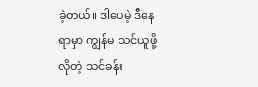ခဲ့တယ်။ ဒါပေမဲ့ ဒီနေရာမှာ ကျွန်မ သင်ယူဖို့လိုတဲ့ သင်ခန်း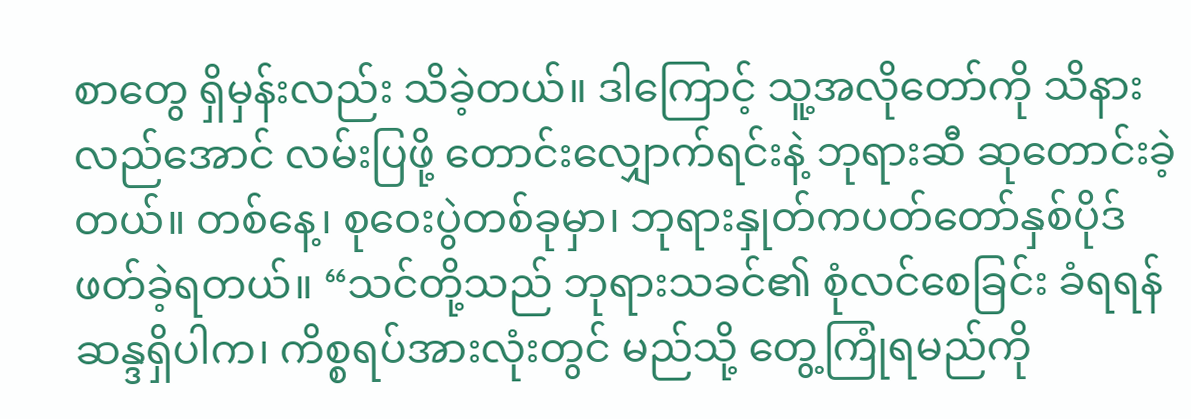စာတွေ ရှိမှန်းလည်း သိခဲ့တယ်။ ဒါကြောင့် သူ့အလိုတော်ကို သိနားလည်အောင် လမ်းပြဖို့ တောင်းလျှောက်ရင်းနဲ့ ဘုရားဆီ ဆုတောင်းခဲ့တယ်။ တစ်နေ့၊ စုဝေးပွဲတစ်ခုမှာ၊ ဘုရားနှုတ်ကပတ်တော်နှစ်ပိုဒ် ဖတ်ခဲ့ရတယ်။ “သင်တို့သည် ဘုရားသခင်၏ စုံလင်စေခြင်း ခံရရန် ဆန္ဒရှိပါက၊ ကိစ္စရပ်အားလုံးတွင် မည်သို့ တွေ့ကြုံရမည်ကို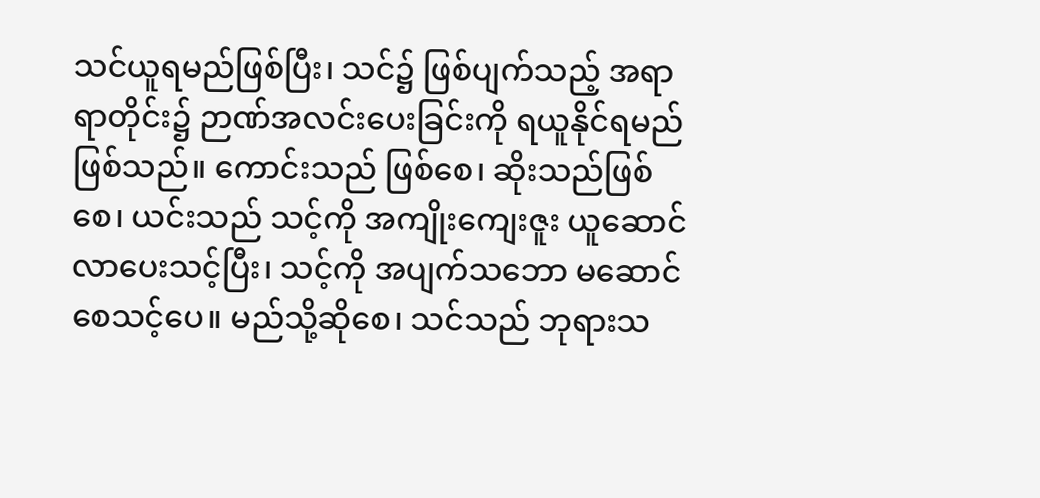သင်ယူရမည်ဖြစ်ပြီး၊ သင်၌ ဖြစ်ပျက်သည့် အရာရာတိုင်း၌ ဉာဏ်အလင်းပေးခြင်းကို ရယူနိုင်ရမည်ဖြစ်သည်။ ကောင်းသည် ဖြစ်စေ၊ ဆိုးသည်ဖြစ်စေ၊ ယင်းသည် သင့်ကို အကျိုးကျေးဇူး ယူဆောင်လာပေးသင့်ပြီး၊ သင့်ကို အပျက်သဘော မဆောင်စေသင့်ပေ။ မည်သို့ဆိုစေ၊ သင်သည် ဘုရားသ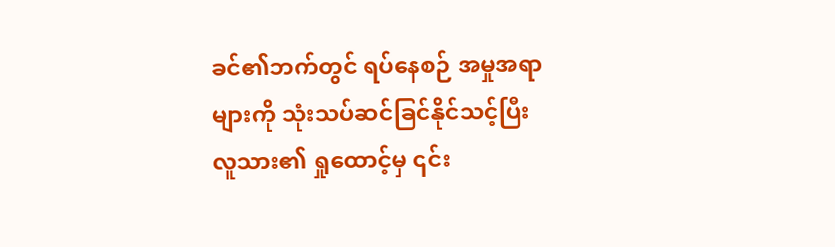ခင်၏ဘက်တွင် ရပ်နေစဉ် အမှုအရာများကို သုံးသပ်ဆင်ခြင်နိုင်သင့်ပြီး လူသား၏ ရှုထောင့်မှ ၎င်း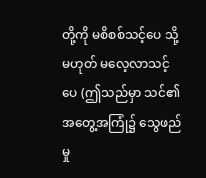တို့ကို မစိစစ်သင့်ပေ သို့မဟုတ် မလေ့လာသင့်ပေ (ဤသည်မှာ သင်၏အတွေ့အကြုံ၌ သွေဖည်မှု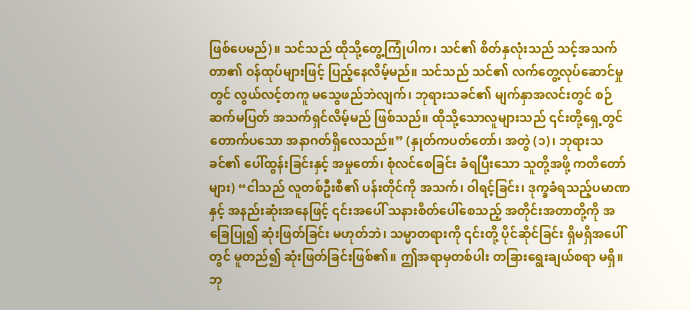ဖြစ်ပေမည်)။ သင်သည် ထိုသို့တွေ့ကြုံပါက၊ သင်၏ စိတ်နှလုံးသည် သင့်အသက်တာ၏ ဝန်ထုပ်များဖြင့် ပြည့်နေလိမ့်မည်။ သင်သည် သင်၏ လက်တွေ့လုပ်ဆောင်မှုတွင် လွယ်လင့်တကူ မသွေဖည်ဘဲလျက်၊ ဘုရားသခင်၏ မျက်နှာအလင်းတွင် စဉ်ဆက်မပြတ် အသက်ရှင်လိမ့်မည် ဖြစ်သည်။ ထိုသို့သောလူများသည် ၎င်းတို့ရှေ့တွင် တောက်ပသော အနာဂတ်ရှိလေသည်။” (နှုတ်ကပတ်တော်၊ အတွဲ (၁)၊ ဘုရားသခင်၏ ပေါ်ထွန်းခြင်းနှင့် အမှုတော်၊ စုံလင်စေခြင်း ခံရပြီးသော သူတို့အဖို့ ကတိတော်များ) “ငါသည် လူတစ်ဦးစီ၏ ပန်းတိုင်ကို အသက်၊ ဝါရင့်ခြင်း၊ ဒုက္ခခံရသည့်ပမာဏနှင့် အနည်းဆုံးအနေဖြင့် ၎င်းအပေါ် သနားစိတ်ပေါ်စေသည့် အတိုင်းအတာတို့ကို အခြေပြု၍ ဆုံးဖြတ်ခြင်း မဟုတ်ဘဲ၊ သမ္မာတရားကို ၎င်းတို့ ပိုင်ဆိုင်ခြင်း ရှိမရှိအပေါ်တွင် မူတည်၍ ဆုံးဖြတ်ခြင်းဖြစ်၏။ ဤအရာမှတစ်ပါး တခြားရွေးချယ်စရာ မရှိ။ ဘု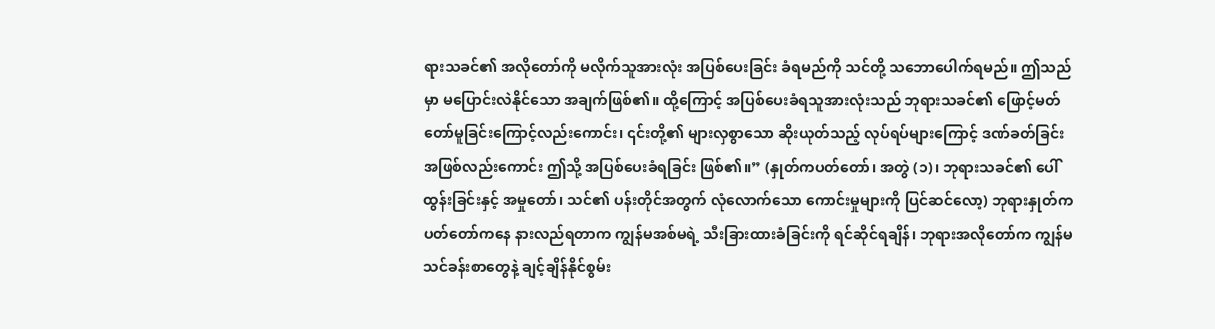ရားသခင်၏ အလိုတော်ကို မလိုက်သူအားလုံး အပြစ်ပေးခြင်း ခံရမည်ကို သင်တို့ သဘောပေါက်ရမည်။ ဤသည်မှာ မပြောင်းလဲနိုင်သော အချက်ဖြစ်၏။ ထို့ကြောင့် အပြစ်ပေးခံရသူအားလုံးသည် ဘုရားသခင်၏ ဖြောင့်မတ်တော်မူခြင်းကြောင့်လည်းကောင်း၊ ၎င်းတို့၏ များလှစွာသော ဆိုးယုတ်သည့် လုပ်ရပ်များကြောင့် ဒဏ်ခတ်ခြင်း အဖြစ်လည်းကောင်း ဤသို့ အပြစ်ပေးခံရခြင်း ဖြစ်၏။” (နှုတ်ကပတ်တော်၊ အတွဲ (၁)၊ ဘုရားသခင်၏ ပေါ်ထွန်းခြင်းနှင့် အမှုတော်၊ သင်၏ ပန်းတိုင်အတွက် လုံလောက်သော ကောင်းမှုများကို ပြင်ဆင်လော့) ဘုရားနှုတ်ကပတ်တော်ကနေ နားလည်ရတာက ကျွန်မအစ်မရဲ့ သီးခြားထားခံခြင်းကို ရင်ဆိုင်ရချိန်၊ ဘုရားအလိုတော်က ကျွန်မ သင်ခန်းစာတွေနဲ့ ချင့်ချိန်နိုင်စွမ်း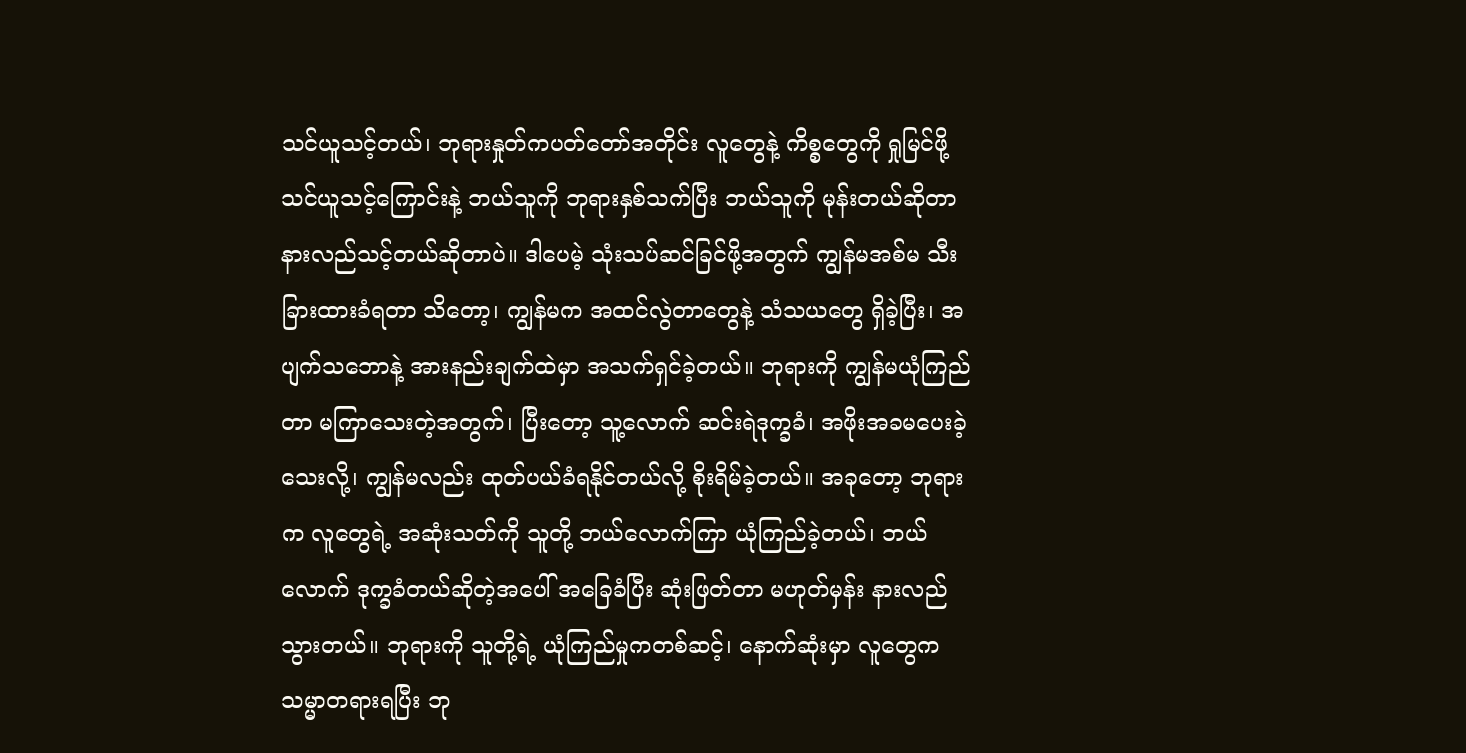သင်ယူသင့်တယ်၊ ဘုရားနှုတ်ကပတ်တော်အတိုင်း လူတွေနဲ့ ကိစ္စတွေကို ရှုမြင်ဖို့ သင်ယူသင့်ကြောင်းနဲ့ ဘယ်သူကို ဘုရားနှစ်သက်ပြီး ဘယ်သူကို မုန်းတယ်ဆိုတာ နားလည်သင့်တယ်ဆိုတာပဲ။ ဒါပေမဲ့ သုံးသပ်ဆင်ခြင်ဖို့အတွက် ကျွန်မအစ်မ သီးခြားထားခံရတာ သိတော့၊ ကျွန်မက အထင်လွဲတာတွေနဲ့ သံသယတွေ ရှိခဲ့ပြီး၊ အပျက်သဘောနဲ့ အားနည်းချက်ထဲမှာ အသက်ရှင်ခဲ့တယ်။ ဘုရားကို ကျွန်မယုံကြည်တာ မကြာသေးတဲ့အတွက်၊ ပြီးတော့ သူ့လောက် ဆင်းရဲဒုက္ခခံ၊ အဖိုးအခမပေးခဲ့သေးလို့၊ ကျွန်မလည်း ထုတ်ပယ်ခံရနိုင်တယ်လို့ စိုးရိမ်ခဲ့တယ်။ အခုတော့ ဘုရားက လူတွေရဲ့ အဆုံးသတ်ကို သူတို့ ဘယ်လောက်ကြာ ယုံကြည်ခဲ့တယ်၊ ဘယ်လောက် ဒုက္ခခံတယ်ဆိုတဲ့အပေါ် အခြေခံပြီး ဆုံးဖြတ်တာ မဟုတ်မှန်း နားလည်သွားတယ်။ ဘုရားကို သူတို့ရဲ့ ယုံကြည်မှုကတစ်ဆင့်၊ နောက်ဆုံးမှာ လူတွေက သမ္မာတရားရပြီး ဘု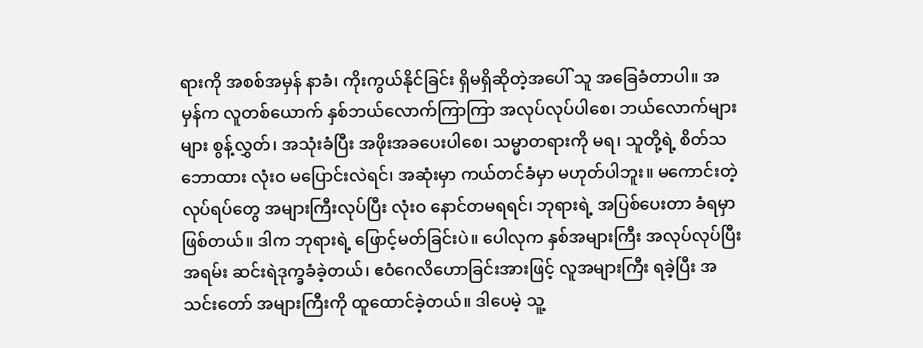ရားကို အစစ်အမှန် နာခံ၊ ကိုးကွယ်နိုင်ခြင်း ရှိမရှိဆိုတဲ့အပေါ် သူ အခြေခံတာပါ။ အမှန်က လူတစ်ယောက် နှစ်ဘယ်လောက်ကြာကြာ အလုပ်လုပ်ပါစေ၊ ဘယ်လောက်များများ စွန့်လွှတ်၊ အသုံးခံပြီး အဖိုးအခပေးပါစေ၊ သမ္မာတရားကို မရ၊ သူတို့ရဲ့ စိတ်သဘောထား လုံးဝ မပြောင်းလဲရင်၊ အဆုံးမှာ ကယ်တင်ခံမှာ မဟုတ်ပါဘူး။ မကောင်းတဲ့ လုပ်ရပ်တွေ အများကြီးလုပ်ပြီး လုံးဝ နောင်တမရရင်၊ ဘုရားရဲ့ အပြစ်ပေးတာ ခံရမှာ ဖြစ်တယ်။ ဒါက ဘုရားရဲ့ ဖြောင့်မတ်ခြင်းပဲ။ ပေါလုက နှစ်အများကြီး အလုပ်လုပ်ပြီး အရမ်း ဆင်းရဲဒုက္ခခံခဲ့တယ်၊ ဧဝံဂေလိဟောခြင်းအားဖြင့် လူအများကြီး ရခဲ့ပြီး အသင်းတော် အများကြီးကို ထူထောင်ခဲ့တယ်။ ဒါပေမဲ့ သူ့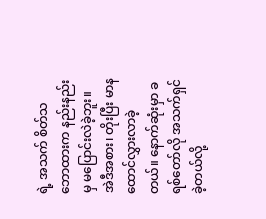ရဲ့ အသက် စိတ်သဘောထားက နည်းနည်းမှ မပြောင်းလဲခဲ့ဘူး။ အဲဒီအစား၊ တိုးပြီး မာနထောင်လွှားလာခဲ့တယ်။ နောက်ဆုံးမှာ ခရစ်တော်လို အသက်ရှင်ခဲ့တယ်လို့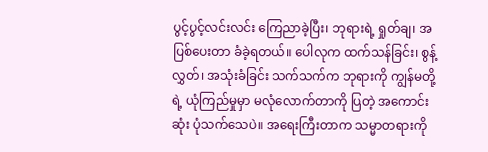ပွင့်ပွင့်လင်းလင်း ကြေညာခဲ့ပြီး၊ ဘုရားရဲ့ ရှုတ်ချ၊ အပြစ်ပေးတာ ခံခဲ့ရတယ်။ ပေါလုက ထက်သန်ခြင်း၊ စွန့်လွှတ်၊ အသုံးခံခြင်း သက်သက်က ဘုရားကို ကျွန်မတို့ရဲ့ ယုံကြည်မှုမှာ မလုံလောက်တာကို ပြတဲ့ အကောင်းဆုံး ပုံသက်သေပဲ။ အရေးကြီးတာက သမ္မာတရားကို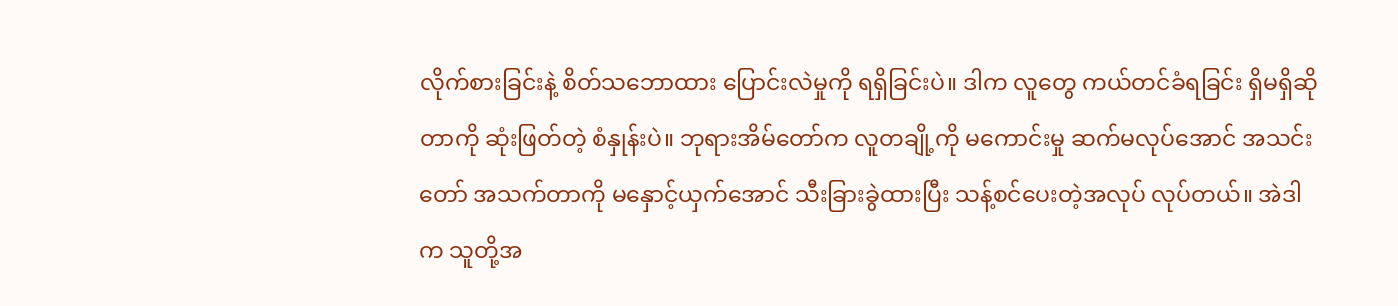လိုက်စားခြင်းနဲ့ စိတ်သဘောထား ပြောင်းလဲမှုကို ရရှိခြင်းပဲ။ ဒါက လူတွေ ကယ်တင်ခံရခြင်း ရှိမရှိဆိုတာကို ဆုံးဖြတ်တဲ့ စံနှုန်းပဲ။ ဘုရားအိမ်တော်က လူတချို့ကို မကောင်းမှု ဆက်မလုပ်အောင် အသင်းတော် အသက်တာကို မနှောင့်ယှက်အောင် သီးခြားခွဲထားပြီး သန့်စင်ပေးတဲ့အလုပ် လုပ်တယ်။ အဲဒါက သူတို့အ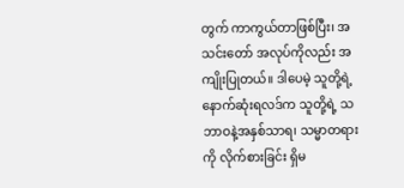တွက် ကာကွယ်တာဖြစ်ပြီး၊ အသင်းတော် အလုပ်ကိုလည်း အကျိုးပြုတယ်။ ဒါပေမဲ့ သူတို့ရဲ့ နောက်ဆုံးရလဒ်က သူတို့ရဲ့ သဘာဝနဲ့အနှစ်သာရ၊ သမ္မာတရားကို လိုက်စားခြင်း ရှိမ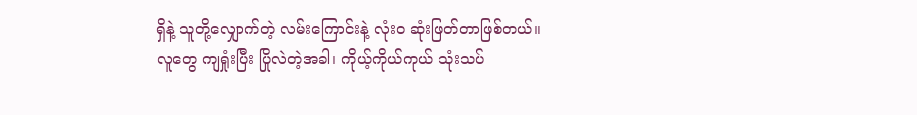ရှိနဲ့ သူတို့လျှောက်တဲ့ လမ်းကြောင်းနဲ့ လုံးဝ ဆုံးဖြတ်တာဖြစ်တယ်။ လူတွေ ကျရှုံးပြီး ပြိုလဲတဲ့အခါ၊ ကိုယ့်ကိုယ်ကုယ် သုံးသပ်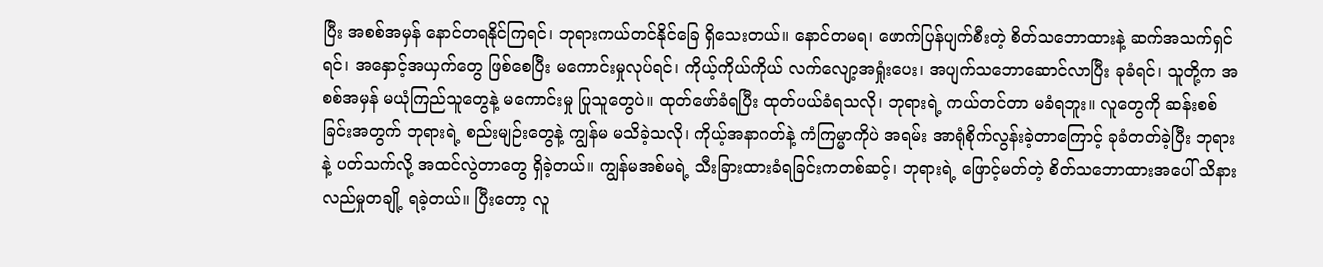ပြီး အစစ်အမှန် နောင်တရနိုင်ကြရင်၊ ဘုရားကယ်တင်နိုင်ခြေ ရှိသေးတယ်။ နောင်တမရ၊ ဖောက်ပြန်ပျက်စီးတဲ့ စိတ်သဘောထားနဲ့ ဆက်အသက်ရှင်ရင်၊ အနှောင့်အယှက်တွေ ဖြစ်စေပြီး မကောင်းမှုလုပ်ရင်၊ ကိုယ့်ကိုယ်ကိုယ် လက်လျော့အရှုံးပေး၊ အပျက်သဘောဆောင်လာပြီး ခုခံရင်၊ သူတို့က အစစ်အမှန် မယုံကြည်သူတွေနဲ့ မကောင်းမှု ပြုသူတွေပဲ။ ထုတ်ဖော်ခံရပြီး ထုတ်ပယ်ခံရသလို၊ ဘုရားရဲ့ ကယ်တင်တာ မခံရဘူး။ လူတွေကို ဆန်းစစ်ခြင်းအတွက် ဘုရားရဲ့ စည်းမျဉ်းတွေနဲ့ ကျွန်မ မသိခဲ့သလို၊ ကိုယ့်အနာဂတ်နဲ့ ကံကြမ္မာကိုပဲ အရမ်း အာရုံစိုက်လွန်းခဲ့တာကြောင့် ခုခံတတ်ခဲ့ပြီး ဘုရားနဲ့ ပတ်သက်လို့ အထင်လွဲတာတွေ ရှိခဲ့တယ်။ ကျွန်မအစ်မရဲ့ သီးခြားထားခံရခြင်းကတစ်ဆင့်၊ ဘုရားရဲ့ ဖြောင့်မတ်တဲ့ စိတ်သဘောထားအပေါ် သိနားလည်မှုတချို့ ရခဲ့တယ်။ ပြီးတော့ လူ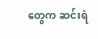တွေက ဆင်းရဲ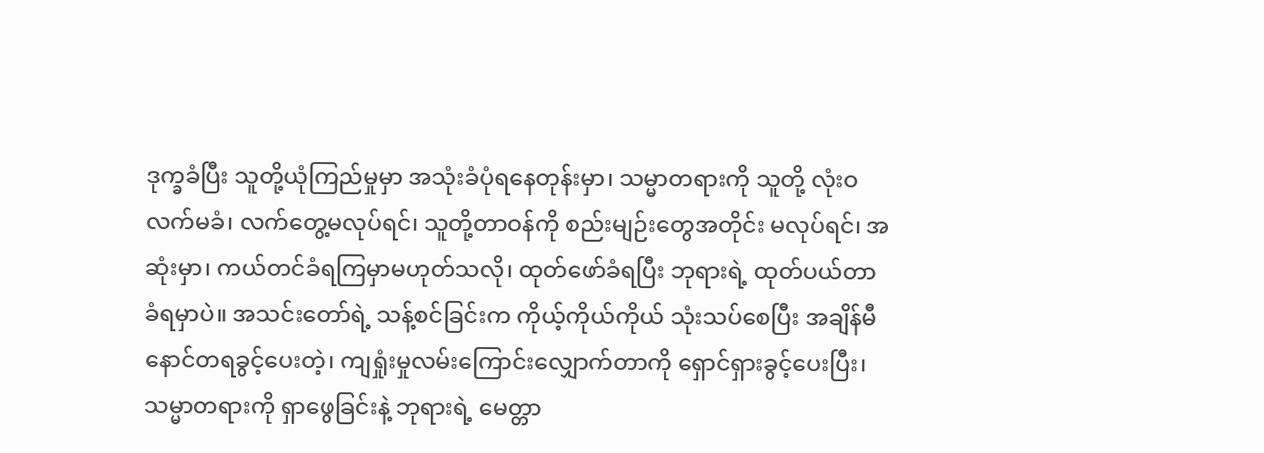ဒုက္ခခံပြီး သူတို့ယုံကြည်မှုမှာ အသုံးခံပုံရနေတုန်းမှာ၊ သမ္မာတရားကို သူတို့ လုံးဝ လက်မခံ၊ လက်တွေ့မလုပ်ရင်၊ သူတို့တာဝန်ကို စည်းမျဉ်းတွေအတိုင်း မလုပ်ရင်၊ အဆုံးမှာ၊ ကယ်တင်ခံရကြမှာမဟုတ်သလို၊ ထုတ်ဖော်ခံရပြီး ဘုရားရဲ့ ထုတ်ပယ်တာ ခံရမှာပဲ။ အသင်းတော်ရဲ့ သန့်စင်ခြင်းက ကိုယ့်ကိုယ်ကိုယ် သုံးသပ်စေပြီး အချိန်မီ နောင်တရခွင့်ပေးတဲ့၊ ကျရှုံးမှုလမ်းကြောင်းလျှောက်တာကို ရှောင်ရှားခွင့်ပေးပြီး၊ သမ္မာတရားကို ရှာဖွေခြင်းနဲ့ ဘုရားရဲ့ မေတ္တာ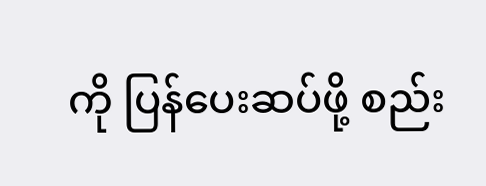ကို ပြန်ပေးဆပ်ဖို့ စည်း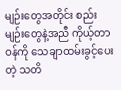မျဉ်းတွေအတိုင်း စည်းမျဉ်းတွေနဲ့အညီ ကိုယ့်တာဝန်ကို သေချာထမ်းခွင့်ပေးတဲ့ သတိ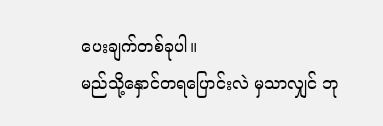ပေးချက်တစ်ခုပါ။
မည်သို့နှောင်တရပြောင်းလဲ မှသာလျှင် ဘု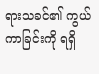ရားသခင်၏ ကွယ်ကာခြင်းကို ရရှိ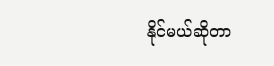နိုင်မယ်ဆိုတာ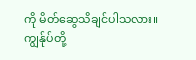ကို မိတ်ဆွေသိချင်ပါသလား။ ကျွန်ုပ်တို့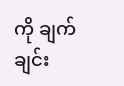ကို ချက်ချင်း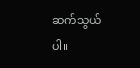ဆက်သွယ်ပါ။